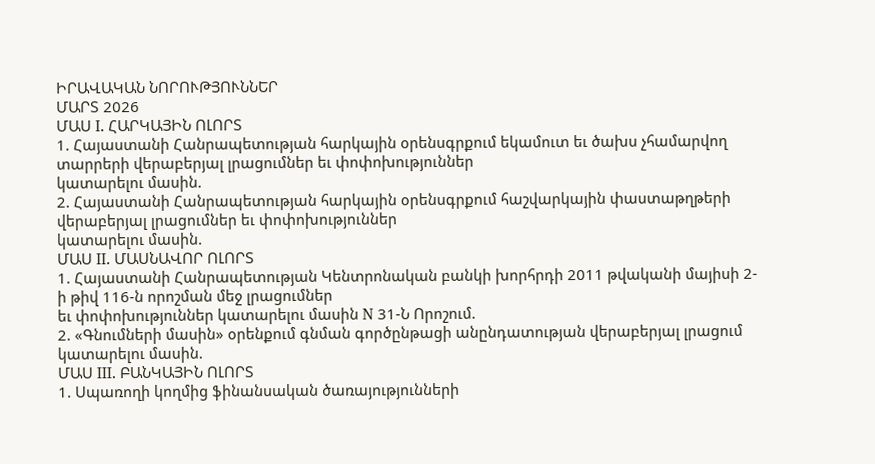ԻՐԱՎԱԿԱՆ ՆՈՐՈՒԹՅՈՒՆՆԵՐ
ՄԱՐՏ 2026
ՄԱՍ I. ՀԱՐԿԱՅԻՆ ՈԼՈՐՏ
1. Հայաստանի Հանրապետության հարկային օրենսգրքում եկամուտ եւ ծախս չհամարվող տարրերի վերաբերյալ լրացումներ եւ փոփոխություններ
կատարելու մասին.
2. Հայաստանի Հանրապետության հարկային օրենսգրքում հաշվարկային փաստաթղթերի վերաբերյալ լրացումներ եւ փոփոխություններ
կատարելու մասին.
ՄԱՍ II. ՄԱՍՆԱՎՈՐ ՈԼՈՐՏ
1. Հայաստանի Հանրապետության Կենտրոնական բանկի խորհրդի 2011 թվականի մայիսի 2-ի թիվ 116-ն որոշման մեջ լրացումներ
եւ փոփոխություններ կատարելու մասին N 31-Ն Որոշում.
2. «Գնումների մասին» օրենքում գնման գործընթացի անընդատության վերաբերյալ լրացում կատարելու մասին.
ՄԱՍ III. ԲԱՆԿԱՅԻՆ ՈԼՈՐՏ
1. Սպառողի կողմից ֆինանսական ծառայությունների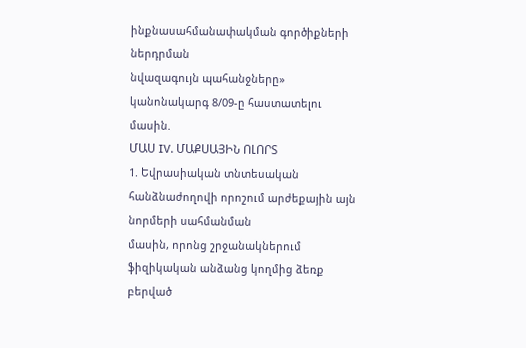ինքնասահմանափակման գործիքների ներդրման
նվազագույն պահանջները» կանոնակարգ 8/09-ը հաստատելու մասին.
ՄԱՍ IV. ՄԱՔՍԱՅԻՆ ՈԼՈՐՏ
1. Եվրասիական տնտեսական հանձնաժողովի որոշում արժեքային այն նորմերի սահմանման
մասին, որոնց շրջանակներում ֆիզիկական անձանց կողմից ձեռք բերված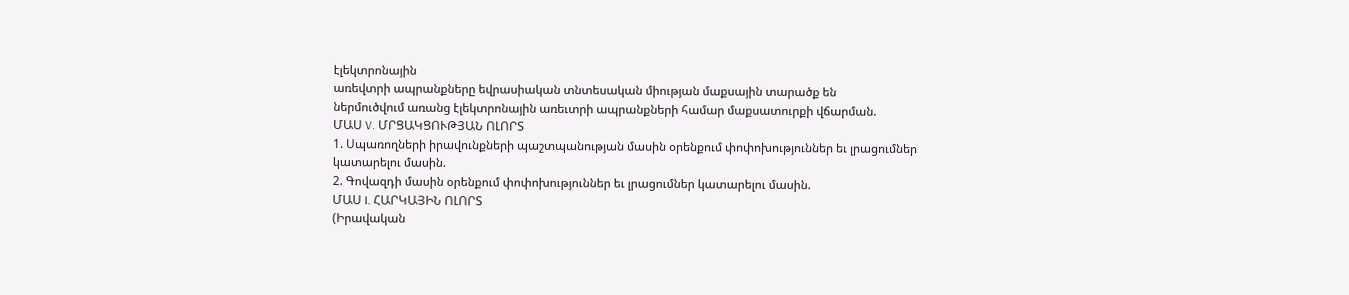էլեկտրոնային
առեվտրի ապրանքները եվրասիական տնտեսական միության մաքսային տարածք են
ներմուծվում առանց էլեկտրոնային առեւտրի ապրանքների համար մաքսատուրքի վճարման.
ՄԱՍ V. ՄՐՑԱԿՑՈՒԹՅԱՆ ՈԼՈՐՏ
1. Սպառողների իրավունքների պաշտպանության մասին օրենքում փոփոխություններ եւ լրացումներ
կատարելու մասին.
2. Գովազդի մասին օրենքում փոփոխություններ եւ լրացումներ կատարելու մասին.
ՄԱՍ I. ՀԱՐԿԱՅԻՆ ՈԼՈՐՏ
(Իրավական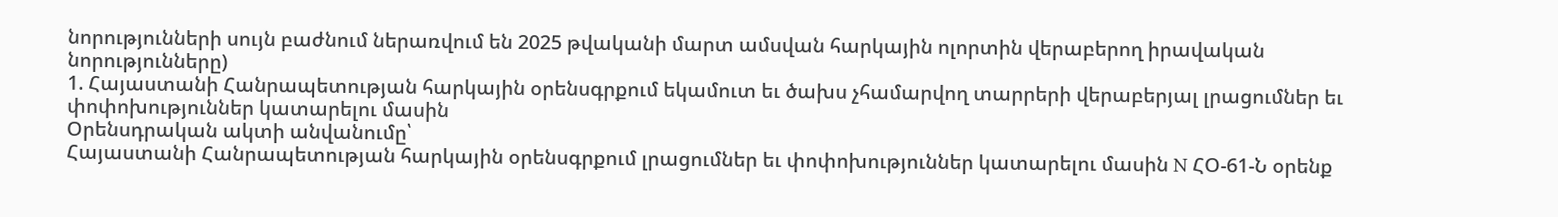նորությունների սույն բաժնում ներառվում են 2025 թվականի մարտ ամսվան հարկային ոլորտին վերաբերող իրավական նորությունները)
1. Հայաստանի Հանրապետության հարկային օրենսգրքում եկամուտ եւ ծախս չհամարվող տարրերի վերաբերյալ լրացումներ եւ փոփոխություններ կատարելու մասին
Օրենսդրական ակտի անվանումը՝
Հայաստանի Հանրապետության հարկային օրենսգրքում լրացումներ եւ փոփոխություններ կատարելու մասին N ՀՕ-61-Ն օրենք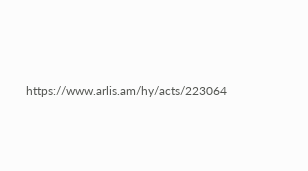https://www.arlis.am/hy/acts/223064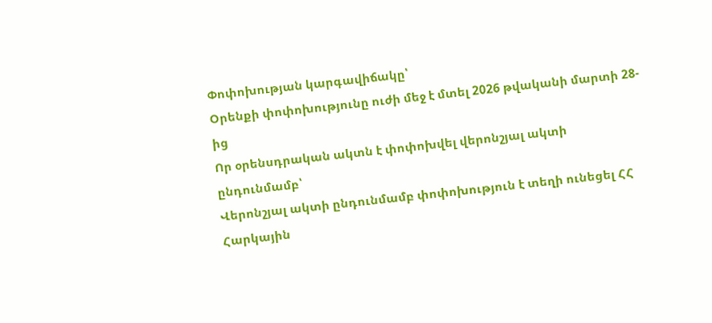Փոփոխության կարգավիճակը՝
Օրենքի փոփոխությունը ուժի մեջ է մտել 2026 թվականի մարտի 28-ից
Որ օրենսդրական ակտն է փոփոխվել վերոնշյալ ակտի ընդունմամբ՝
Վերոնշյալ ակտի ընդունմամբ փոփոխություն է տեղի ունեցել ՀՀ Հարկային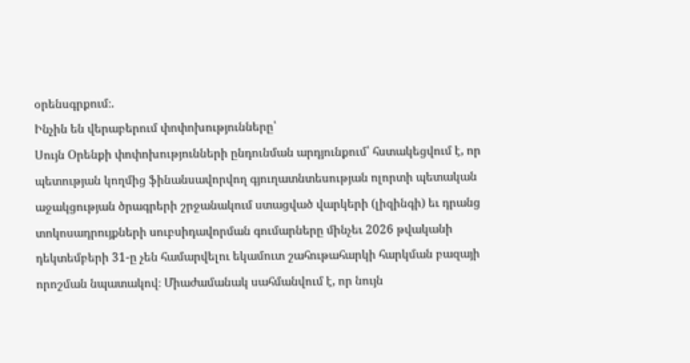օրենսգրքում։.
Ինչին են վերաբերում փոփոխությունները՝
Սույն Օրենքի փոփոխությունների ընդունման արդյունքում՝ հստակեցվում է, որ պետության կողմից ֆինանսավորվող գյուղատնտեսության ոլորտի պետական աջակցության ծրագրերի շրջանակում ստացված վարկերի (լիզինգի) եւ դրանց տոկոսադրույքների սուբսիդավորման գումարները մինչեւ 2026 թվականի դեկտեմբերի 31-ը չեն համարվելու եկամուտ շահութահարկի հարկման բազայի որոշման նպատակով։ Միաժամանակ սահմանվում է, որ նույն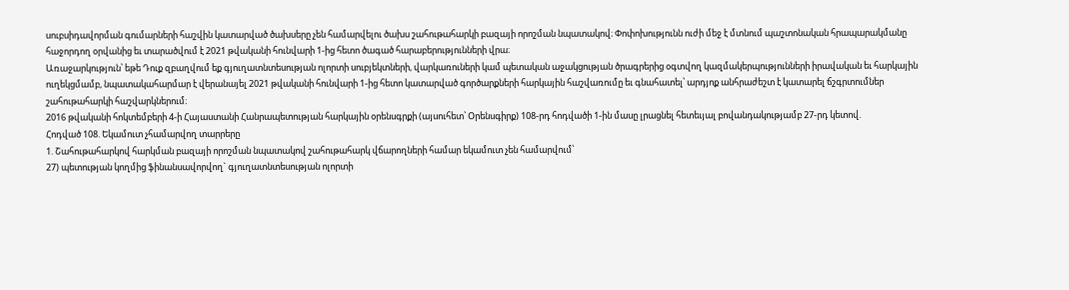սուբսիդավորման գումարների հաշվին կատարված ծախսերը չեն համարվելու ծախս շահութահարկի բազայի որոշման նպատակով։ Փոփոխությունն ուժի մեջ է մտնում պաշտոնական հրապարակմանը հաջորդող օրվանից եւ տարածվում է 2021 թվականի հունվարի 1-ից հետո ծագած հարաբերությունների վրա։
Առաջարկություն՝ եթե Դուք զբաղվում եք գյուղատնտեսության ոլորտի սուբյեկտների, վարկառուների կամ պետական աջակցության ծրագրերից օգտվող կազմակերպությունների իրավական եւ հարկային ուղեկցմամբ, նպատակահարմար է վերանայել 2021 թվականի հունվարի 1-ից հետո կատարված գործարքների հարկային հաշվառումը եւ գնահատել՝ արդյոք անհրաժեշտ է կատարել ճշգրտումներ շահութահարկի հաշվարկներում։
2016 թվականի հոկտեմբերի 4-ի Հայաստանի Հանրապետության հարկային օրենսգրքի (այսուհետ՝ Օրենսգիրք) 108-րդ հոդվածի 1-ին մասը լրացնել հետեւյալ բովանդակությամբ 27-րդ կետով.
Հոդված 108. Եկամուտ չհամարվող տարրերը
1. Շահութահարկով հարկման բազայի որոշման նպատակով շահութահարկ վճարողների համար եկամուտ չեն համարվում՝
27) պետության կողմից ֆինանսավորվող` գյուղատնտեսության ոլորտի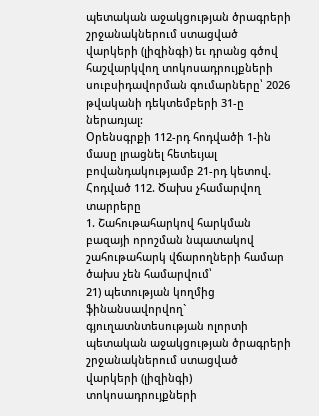պետական աջակցության ծրագրերի շրջանակներում ստացված վարկերի (լիզինգի) եւ դրանց գծով հաշվարկվող տոկոսադրույքների սուբսիդավորման գումարները՝ 2026 թվականի դեկտեմբերի 31-ը ներառյալ:
Օրենսգրքի 112-րդ հոդվածի 1-ին մասը լրացնել հետեւյալ բովանդակությամբ 21-րդ կետով.
Հոդված 112. Ծախս չհամարվող տարրերը
1. Շահութահարկով հարկման բազայի որոշման նպատակով շահութահարկ վճարողների համար ծախս չեն համարվում՝
21) պետության կողմից ֆինանսավորվող` գյուղատնտեսության ոլորտի պետական աջակցության ծրագրերի շրջանակներում ստացված վարկերի (լիզինգի) տոկոսադրույքների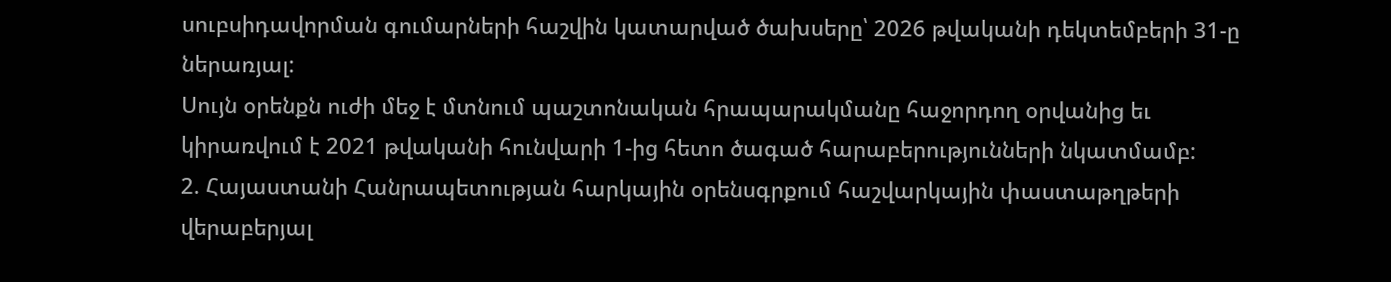սուբսիդավորման գումարների հաշվին կատարված ծախսերը՝ 2026 թվականի դեկտեմբերի 31-ը ներառյալ:
Սույն օրենքն ուժի մեջ է մտնում պաշտոնական հրապարակմանը հաջորդող օրվանից եւ կիրառվում է 2021 թվականի հունվարի 1-ից հետո ծագած հարաբերությունների նկատմամբ:
2. Հայաստանի Հանրապետության հարկային օրենսգրքում հաշվարկային փաստաթղթերի վերաբերյալ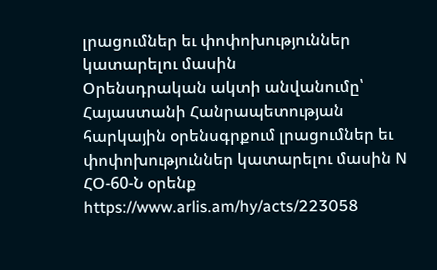լրացումներ եւ փոփոխություններ կատարելու մասին
Օրենսդրական ակտի անվանումը՝
Հայաստանի Հանրապետության հարկային օրենսգրքում լրացումներ եւ փոփոխություններ կատարելու մասին N ՀՕ-60-Ն օրենք
https://www.arlis.am/hy/acts/223058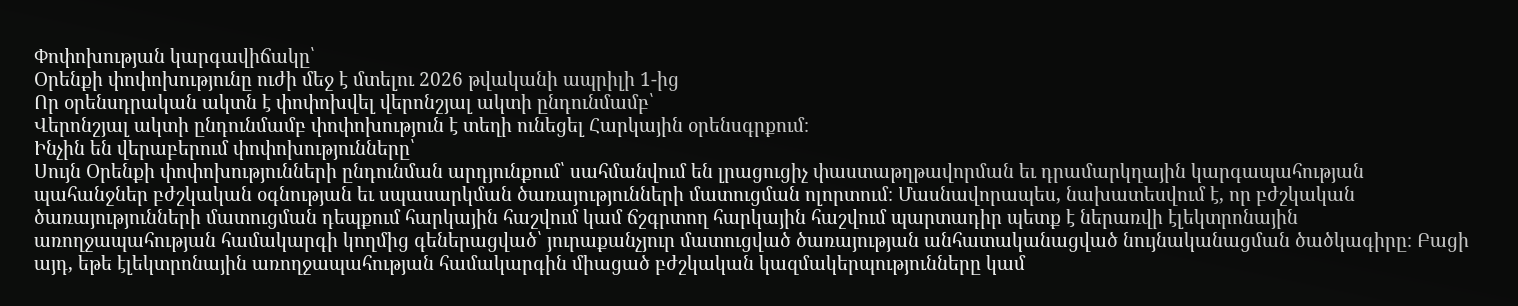Փոփոխության կարգավիճակը՝
Օրենքի փոփոխությունը ուժի մեջ է մտելու 2026 թվականի ապրիլի 1-ից
Որ օրենսդրական ակտն է փոփոխվել վերոնշյալ ակտի ընդունմամբ՝
Վերոնշյալ ակտի ընդունմամբ փոփոխություն է տեղի ունեցել Հարկային օրենսգրքում։
Ինչին են վերաբերում փոփոխությունները՝
Սույն Օրենքի փոփոխությունների ընդունման արդյունքում՝ սահմանվում են լրացուցիչ փաստաթղթավորման եւ դրամարկղային կարգապահության պահանջներ բժշկական օգնության եւ սպասարկման ծառայությունների մատուցման ոլորտում։ Մասնավորապես, նախատեսվում է, որ բժշկական ծառայությունների մատուցման դեպքում հարկային հաշվում կամ ճշգրտող հարկային հաշվում պարտադիր պետք է ներառվի էլեկտրոնային առողջապահության համակարգի կողմից գեներացված՝ յուրաքանչյուր մատուցված ծառայության անհատականացված նույնականացման ծածկագիրը։ Բացի այդ, եթե էլեկտրոնային առողջապահության համակարգին միացած բժշկական կազմակերպությունները կամ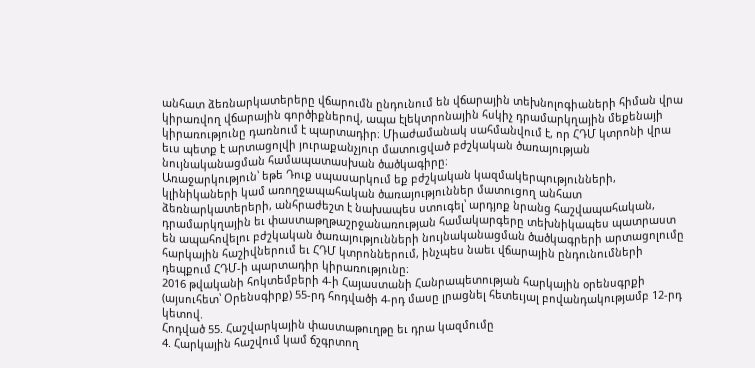անհատ ձեռնարկատերերը վճարումն ընդունում են վճարային տեխնոլոգիաների հիման վրա կիրառվող վճարային գործիքներով, ապա էլեկտրոնային հսկիչ դրամարկղային մեքենայի կիրառությունը դառնում է պարտադիր։ Միաժամանակ սահմանվում է, որ ՀԴՄ կտրոնի վրա եւս պետք է արտացոլվի յուրաքանչյուր մատուցված բժշկական ծառայության նույնականացման համապատասխան ծածկագիրը։
Առաջարկություն՝ եթե Դուք սպասարկում եք բժշկական կազմակերպությունների, կլինիկաների կամ առողջապահական ծառայություններ մատուցող անհատ ձեռնարկատերերի, անհրաժեշտ է նախապես ստուգել՝ արդյոք նրանց հաշվապահական, դրամարկղային եւ փաստաթղթաշրջանառության համակարգերը տեխնիկապես պատրաստ են ապահովելու բժշկական ծառայությունների նույնականացման ծածկագրերի արտացոլումը հարկային հաշիվներում եւ ՀԴՄ կտրոններում, ինչպես նաեւ վճարային ընդունումների դեպքում ՀԴՄ-ի պարտադիր կիրառությունը։
2016 թվականի հոկտեմբերի 4-ի Հայաստանի Հանրապետության հարկային օրենսգրքի (այսուհետ՝ Օրենսգիրք) 55-րդ հոդվածի 4-րդ մասը լրացնել հետեւյալ բովանդակությամբ 12-րդ կետով.
Հոդված 55. Հաշվարկային փաստաթուղթը եւ դրա կազմումը
4. Հարկային հաշվում կամ ճշգրտող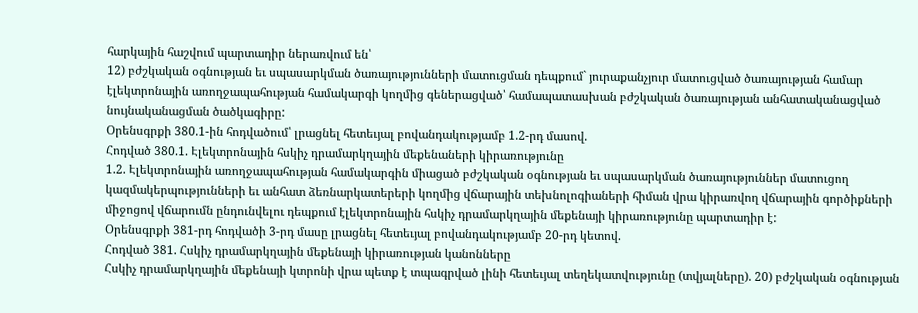հարկային հաշվում պարտադիր ներառվում են՝
12) բժշկական օգնության եւ սպասարկման ծառայությունների մատուցման դեպքում` յուրաքանչյուր մատուցված ծառայության համար էլեկտրոնային առողջապահության համակարգի կողմից գեներացված՝ համապատասխան բժշկական ծառայության անհատականացված նույնականացման ծածկագիրը:
Օրենսգրքի 380.1-ին հոդվածում՝ լրացնել հետեւյալ բովանդակությամբ 1.2-րդ մասով.
Հոդված 380.1. Էլեկտրոնային հսկիչ դրամարկղային մեքենաների կիրառությունը
1.2. Էլեկտրոնային առողջապահության համակարգին միացած բժշկական օգնության եւ սպասարկման ծառայություններ մատուցող կազմակերպությունների եւ անհատ ձեռնարկատերերի կողմից վճարային տեխնոլոգիաների հիման վրա կիրառվող վճարային գործիքների միջոցով վճարումն ընդունվելու դեպքում էլեկտրոնային հսկիչ դրամարկղային մեքենայի կիրառությունը պարտադիր է:
Օրենսգրքի 381-րդ հոդվածի 3-րդ մասը լրացնել հետեւյալ բովանդակությամբ 20-րդ կետով.
Հոդված 381. Հսկիչ դրամարկղային մեքենայի կիրառության կանոնները
Հսկիչ դրամարկղային մեքենայի կտրոնի վրա պետք է տպագրված լինի հետեւյալ տեղեկատվությունը (տվյալները). 20) բժշկական օգնության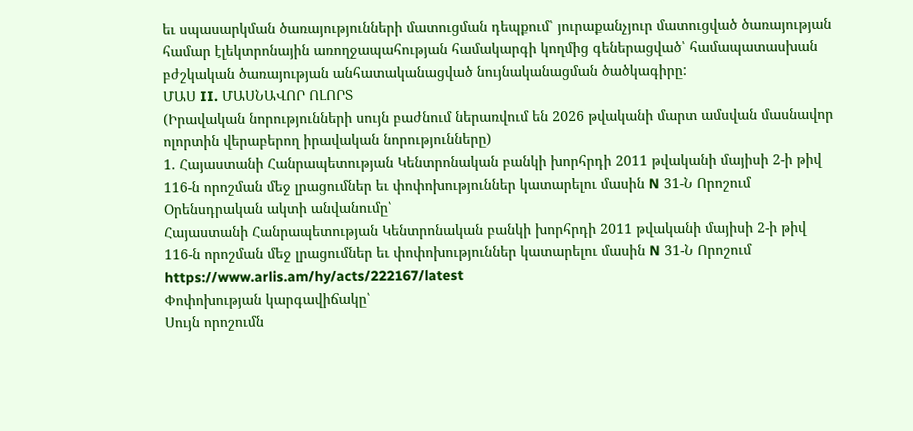եւ սպասարկման ծառայությունների մատուցման դեպքում՝ յուրաքանչյուր մատուցված ծառայության համար էլեկտրոնային առողջապահության համակարգի կողմից գեներացված՝ համապատասխան բժշկական ծառայության անհատականացված նույնականացման ծածկագիրը:
ՄԱՍ II. ՄԱՍՆԱՎՈՐ ՈԼՈՐՏ
(Իրավական նորությունների սույն բաժնում ներառվում են 2026 թվականի մարտ ամսվան մասնավոր ոլորտին վերաբերող իրավական նորությունները)
1. Հայաստանի Հանրապետության Կենտրոնական բանկի խորհրդի 2011 թվականի մայիսի 2-ի թիվ 116-ն որոշման մեջ լրացումներ եւ փոփոխություններ կատարելու մասին N 31-Ն Որոշում
Օրենսդրական ակտի անվանումը՝
Հայաստանի Հանրապետության Կենտրոնական բանկի խորհրդի 2011 թվականի մայիսի 2-ի թիվ 116-ն որոշման մեջ լրացումներ եւ փոփոխություններ կատարելու մասին N 31-Ն Որոշում https://www.arlis.am/hy/acts/222167/latest
Փոփոխության կարգավիճակը՝
Սույն որոշումն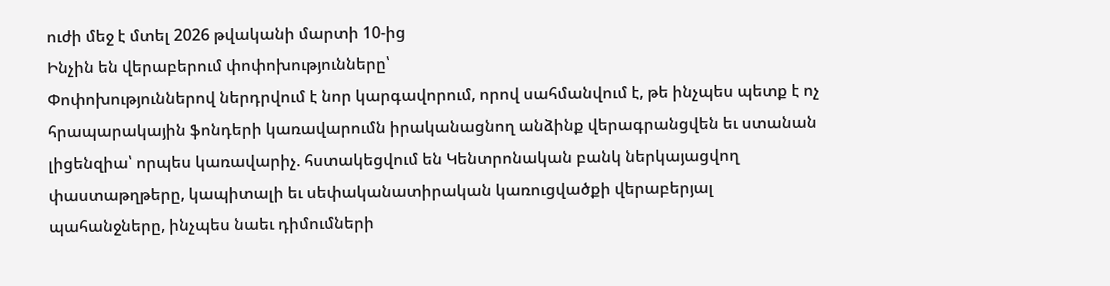ուժի մեջ է մտել 2026 թվականի մարտի 10-ից
Ինչին են վերաբերում փոփոխությունները՝
Փոփոխություններով ներդրվում է նոր կարգավորում, որով սահմանվում է, թե ինչպես պետք է ոչ հրապարակային ֆոնդերի կառավարումն իրականացնող անձինք վերագրանցվեն եւ ստանան լիցենզիա՝ որպես կառավարիչ. հստակեցվում են Կենտրոնական բանկ ներկայացվող փաստաթղթերը, կապիտալի եւ սեփականատիրական կառուցվածքի վերաբերյալ պահանջները, ինչպես նաեւ դիմումների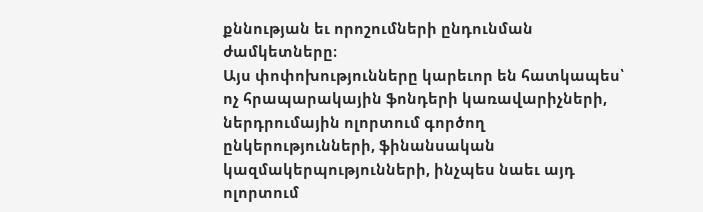քննության եւ որոշումների ընդունման ժամկետները։
Այս փոփոխությունները կարեւոր են հատկապես՝ ոչ հրապարակային ֆոնդերի կառավարիչների, ներդրումային ոլորտում գործող ընկերությունների, ֆինանսական կազմակերպությունների, ինչպես նաեւ այդ ոլորտում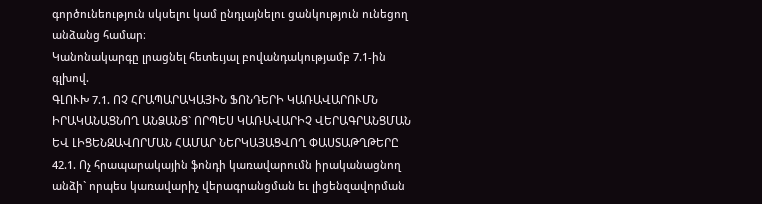գործունեություն սկսելու կամ ընդլայնելու ցանկություն ունեցող անձանց համար։
Կանոնակարգը լրացնել հետեւյալ բովանդակությամբ 7.1-ին գլխով.
ԳԼՈՒԽ 7.1. ՈՉ ՀՐԱՊԱՐԱԿԱՅԻՆ ՖՈՆԴԵՐԻ ԿԱՌԱՎԱՐՈՒՄՆ ԻՐԱԿԱՆԱՑՆՈՂ ԱՆՁԱՆՑ` ՈՐՊԵՍ ԿԱՌԱՎԱՐԻՉ ՎԵՐԱԳՐԱՆՑՄԱՆ ԵՎ ԼԻՑԵՆԶԱՎՈՐՄԱՆ ՀԱՄԱՐ ՆԵՐԿԱՅԱՑՎՈՂ ՓԱՍՏԱԹՂԹԵՐԸ
42.1. Ոչ հրապարակային ֆոնդի կառավարումն իրականացնող անձի` որպես կառավարիչ վերագրանցման եւ լիցենզավորման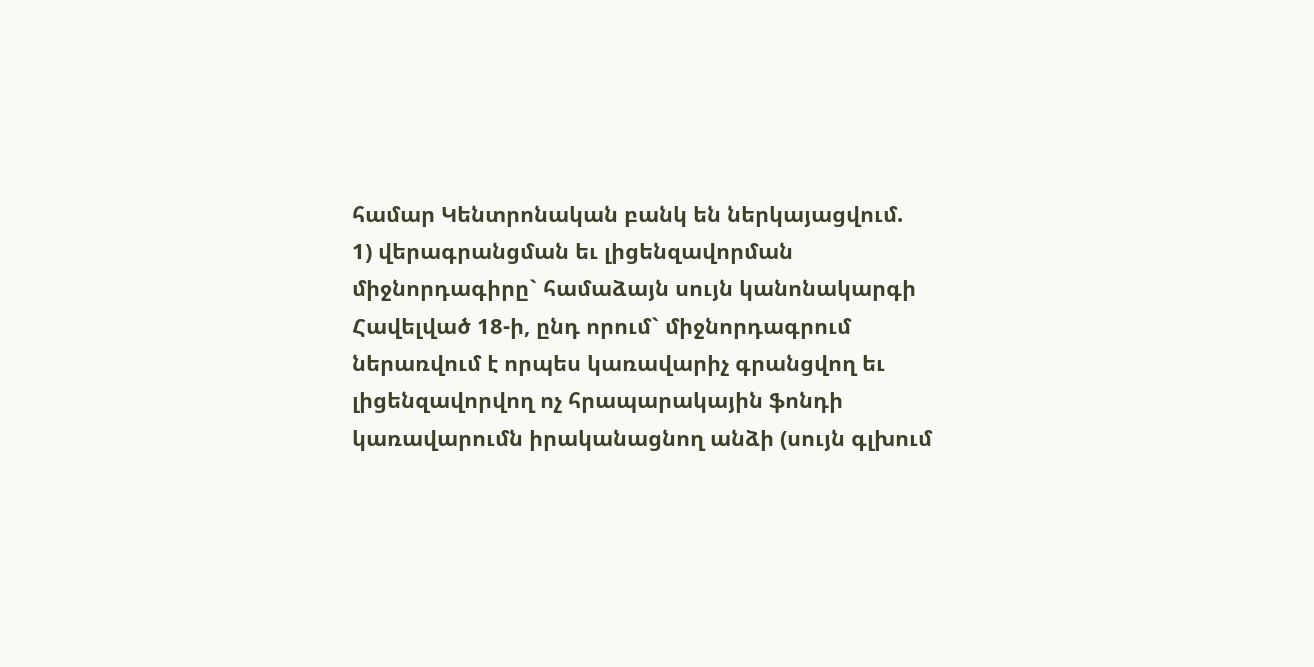համար Կենտրոնական բանկ են ներկայացվում.
1) վերագրանցման եւ լիցենզավորման միջնորդագիրը` համաձայն սույն կանոնակարգի Հավելված 18-ի, ընդ որում` միջնորդագրում ներառվում է որպես կառավարիչ գրանցվող եւ լիցենզավորվող ոչ հրապարակային ֆոնդի կառավարումն իրականացնող անձի (սույն գլխում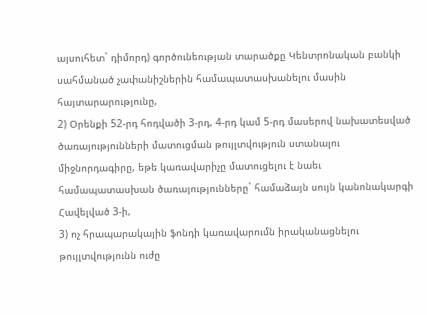այսուհետ` դիմորդ) գործունեության տարածքը Կենտրոնական բանկի սահմանած չափանիշներին համապատասխանելու մասին հայտարարությունը,
2) Օրենքի 52-րդ հոդվածի 3-րդ, 4-րդ կամ 5-րդ մասերով նախատեսված ծառայությունների մատուցման թույլտվություն ստանալու միջնորդագիրը, եթե կառավարիչը մատուցելու է նաեւ համապատասխան ծառայությունները` համաձայն սույն կանոնակարգի Հավելված 3-ի,
3) ոչ հրապարակային ֆոնդի կառավարումն իրականացնելու թույլտվությունն ուժը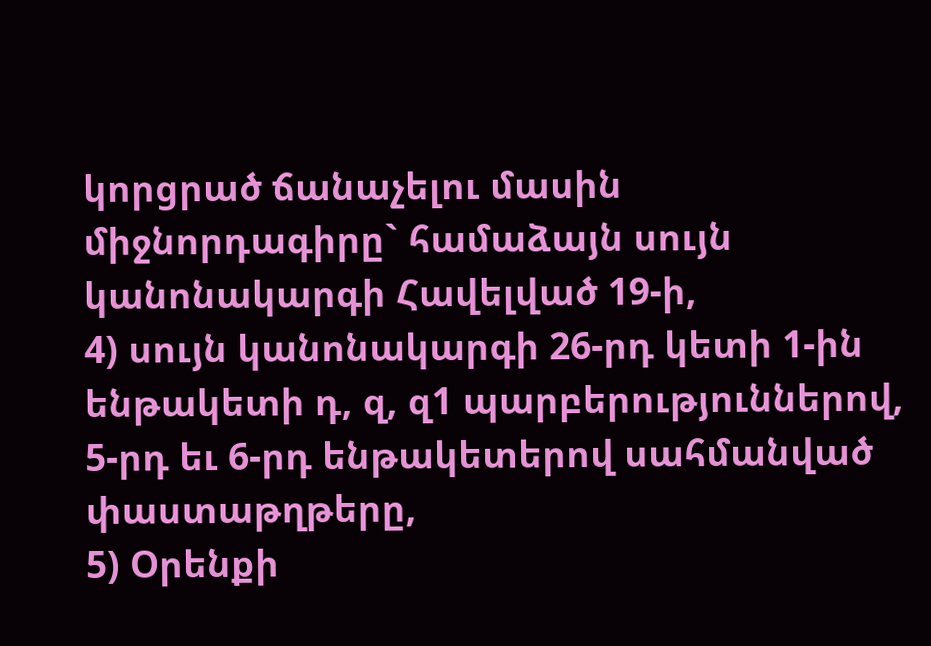կորցրած ճանաչելու մասին միջնորդագիրը` համաձայն սույն կանոնակարգի Հավելված 19-ի,
4) սույն կանոնակարգի 26-րդ կետի 1-ին ենթակետի դ, զ, զ1 պարբերություններով, 5-րդ եւ 6-րդ ենթակետերով սահմանված փաստաթղթերը,
5) Օրենքի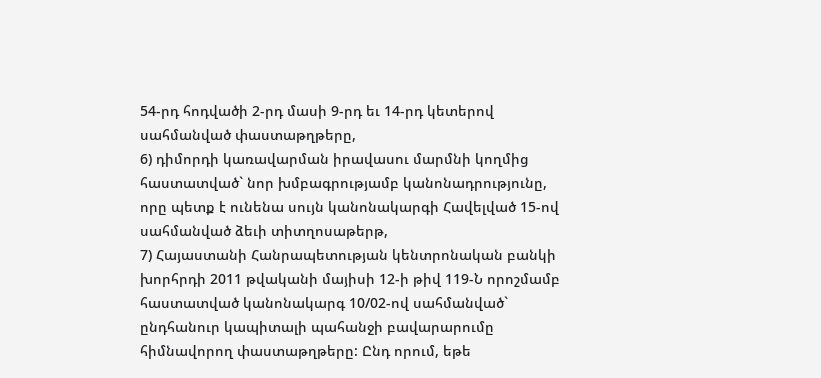54-րդ հոդվածի 2-րդ մասի 9-րդ եւ 14-րդ կետերով սահմանված փաստաթղթերը,
6) դիմորդի կառավարման իրավասու մարմնի կողմից հաստատված` նոր խմբագրությամբ կանոնադրությունը, որը պետք է ունենա սույն կանոնակարգի Հավելված 15-ով սահմանված ձեւի տիտղոսաթերթ,
7) Հայաստանի Հանրապետության կենտրոնական բանկի խորհրդի 2011 թվականի մայիսի 12-ի թիվ 119-Ն որոշմամբ հաստատված կանոնակարգ 10/02-ով սահմանված` ընդհանուր կապիտալի պահանջի բավարարումը հիմնավորող փաստաթղթերը: Ընդ որում, եթե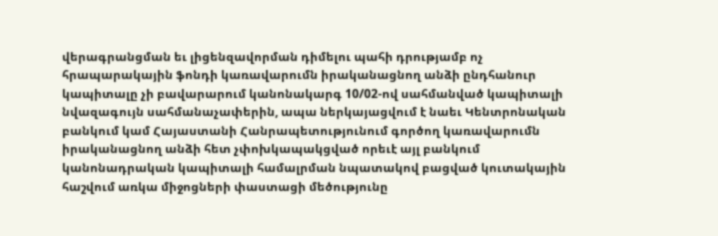վերագրանցման եւ լիցենզավորման դիմելու պահի դրությամբ ոչ հրապարակային ֆոնդի կառավարումն իրականացնող անձի ընդհանուր կապիտալը չի բավարարում կանոնակարգ 10/02-ով սահմանված կապիտալի նվազագույն սահմանաչափերին, ապա ներկայացվում է նաեւ Կենտրոնական բանկում կամ Հայաստանի Հանրապետությունում գործող կառավարումն իրականացնող անձի հետ չփոխկապակցված որեւէ այլ բանկում կանոնադրական կապիտալի համալրման նպատակով բացված կուտակային հաշվում առկա միջոցների փաստացի մեծությունը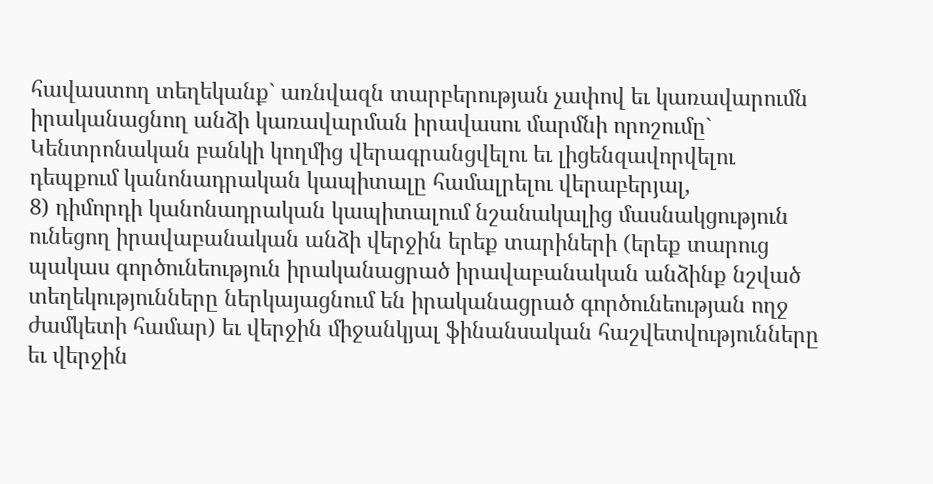հավաստող տեղեկանք` առնվազն տարբերության չափով եւ կառավարումն իրականացնող անձի կառավարման իրավասու մարմնի որոշումը` Կենտրոնական բանկի կողմից վերագրանցվելու եւ լիցենզավորվելու դեպքում կանոնադրական կապիտալը համալրելու վերաբերյալ,
8) դիմորդի կանոնադրական կապիտալում նշանակալից մասնակցություն ունեցող իրավաբանական անձի վերջին երեք տարիների (երեք տարուց պակաս գործունեություն իրականացրած իրավաբանական անձինք նշված տեղեկությունները ներկայացնում են իրականացրած գործունեության ողջ ժամկետի համար) եւ վերջին միջանկյալ ֆինանսական հաշվետվությունները եւ վերջին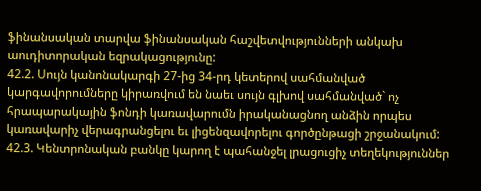ֆինանսական տարվա ֆինանսական հաշվետվությունների անկախ աուդիտորական եզրակացությունը:
42.2. Սույն կանոնակարգի 27-ից 34-րդ կետերով սահմանված կարգավորումները կիրառվում են նաեւ սույն գլխով սահմանված` ոչ հրապարակային ֆոնդի կառավարումն իրականացնող անձին որպես կառավարիչ վերագրանցելու եւ լիցենզավորելու գործընթացի շրջանակում:
42.3. Կենտրոնական բանկը կարող է պահանջել լրացուցիչ տեղեկություններ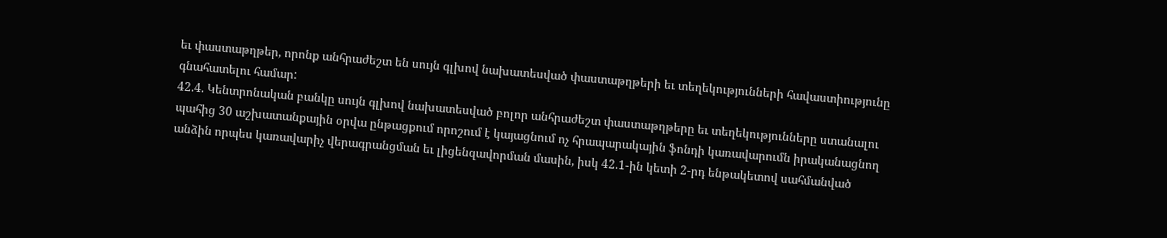եւ փաստաթղթեր, որոնք անհրաժեշտ են սույն գլխով նախատեսված փաստաթղթերի եւ տեղեկությունների հավաստիությունը գնահատելու համար:
42.4. Կենտրոնական բանկը սույն գլխով նախատեսված բոլոր անհրաժեշտ փաստաթղթերը եւ տեղեկությունները ստանալու պահից 30 աշխատանքային օրվա ընթացքում որոշում է կայացնում ոչ հրապարակային ֆոնդի կառավարումն իրականացնող անձին որպես կառավարիչ վերագրանցման եւ լիցենզավորման մասին, իսկ 42.1-ին կետի 2-րդ ենթակետով սահմանված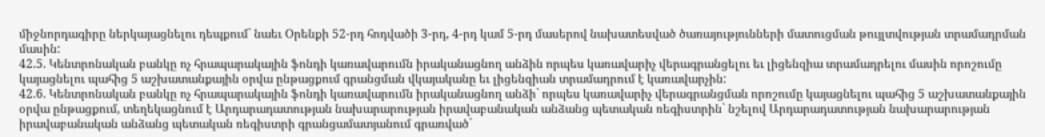միջնորդագիրը ներկայացնելու դեպքում` նաեւ Օրենքի 52-րդ հոդվածի 3-րդ, 4-րդ կամ 5-րդ մասերով նախատեսված ծառայությունների մատուցման թույլտվության տրամադրման մասին:
42.5. Կենտրոնական բանկը ոչ հրապարակային ֆոնդի կառավարումն իրականացնող անձին որպես կառավարիչ վերագրանցելու եւ լիցենզիա տրամադրելու մասին որոշումը կայացնելու պահից 5 աշխատանքային օրվա ընթացքում գրանցման վկայականը եւ լիցենզիան տրամադրում է կառավարչին:
42.6. Կենտրոնական բանկը ոչ հրապարակային ֆոնդի կառավարումն իրականացնող անձի` որպես կառավարիչ վերագրանցման որոշումը կայացնելու պահից 5 աշխատանքային օրվա ընթացքում, տեղեկացնում է Արդարադատության նախարարության իրավաբանական անձանց պետական ռեգիստրին` նշելով Արդարադատության նախարարության իրավաբանական անձանց պետական ռեգիստրի գրանցամատյանում գրառված`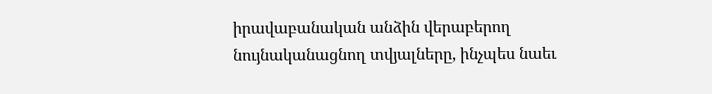իրավաբանական անձին վերաբերող նույնականացնող տվյալները, ինչպես նաեւ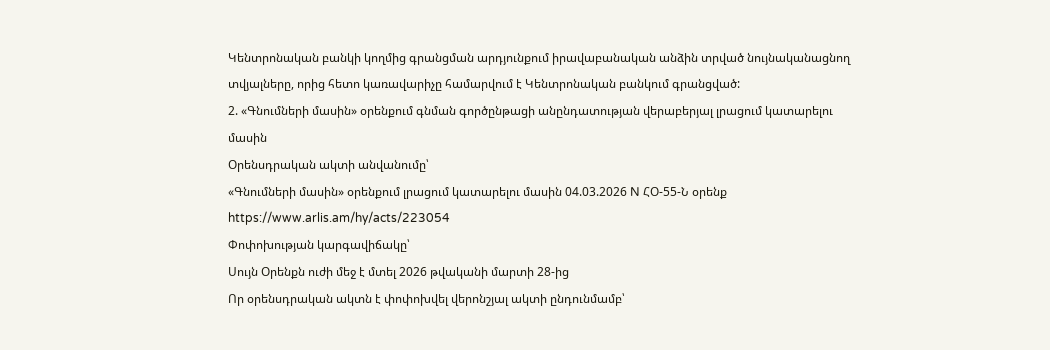Կենտրոնական բանկի կողմից գրանցման արդյունքում իրավաբանական անձին տրված նույնականացնող տվյալները, որից հետո կառավարիչը համարվում է Կենտրոնական բանկում գրանցված:
2. «Գնումների մասին» օրենքում գնման գործընթացի անընդատության վերաբերյալ լրացում կատարելու մասին
Օրենսդրական ակտի անվանումը՝
«Գնումների մասին» օրենքում լրացում կատարելու մասին 04.03.2026 N ՀՕ-55-Ն օրենք https://www.arlis.am/hy/acts/223054
Փոփոխության կարգավիճակը՝
Սույն Օրենքն ուժի մեջ է մտել 2026 թվականի մարտի 28-ից
Որ օրենսդրական ակտն է փոփոխվել վերոնշյալ ակտի ընդունմամբ՝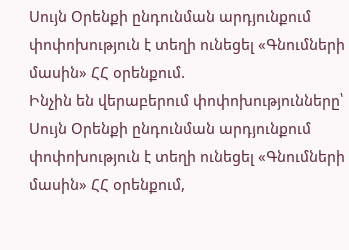Սույն Օրենքի ընդունման արդյունքում փոփոխություն է տեղի ունեցել «Գնումների մասին» ՀՀ օրենքում.
Ինչին են վերաբերում փոփոխությունները՝
Սույն Օրենքի ընդունման արդյունքում փոփոխություն է տեղի ունեցել «Գնումների մասին» ՀՀ օրենքում,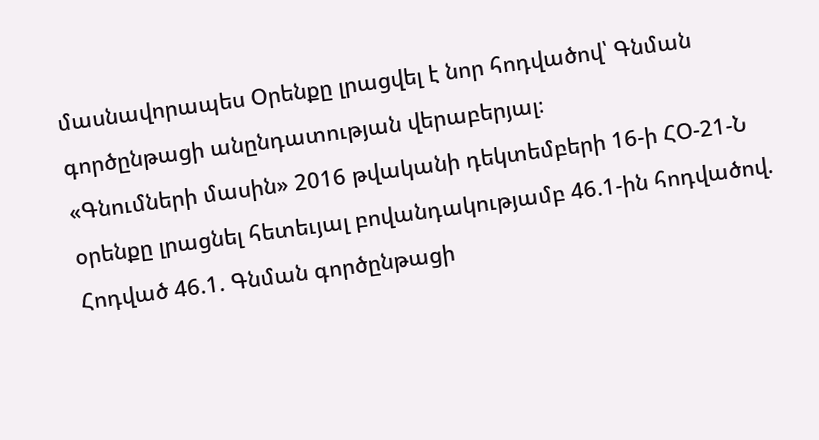մասնավորապես Օրենքը լրացվել է նոր հոդվածով՝ Գնման գործընթացի անընդատության վերաբերյալ։
«Գնումների մասին» 2016 թվականի դեկտեմբերի 16-ի ՀՕ-21-Ն օրենքը լրացնել հետեւյալ բովանդակությամբ 46.1-ին հոդվածով.
Հոդված 46.1. Գնման գործընթացի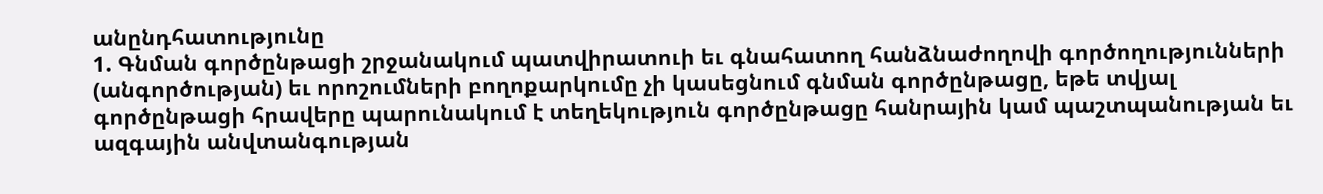անընդհատությունը
1. Գնման գործընթացի շրջանակում պատվիրատուի եւ գնահատող հանձնաժողովի գործողությունների (անգործության) եւ որոշումների բողոքարկումը չի կասեցնում գնման գործընթացը, եթե տվյալ գործընթացի հրավերը պարունակում է տեղեկություն գործընթացը հանրային կամ պաշտպանության եւ ազգային անվտանգության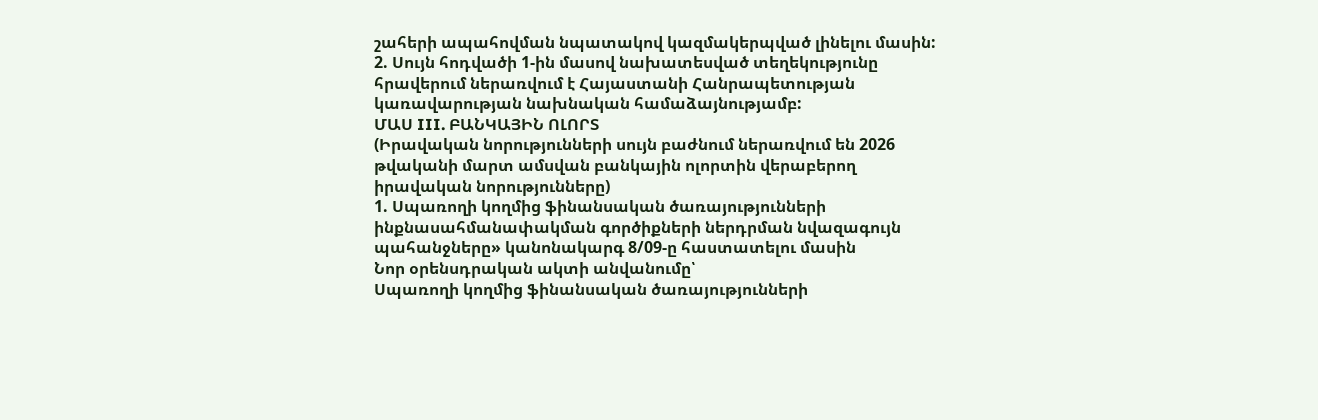շահերի ապահովման նպատակով կազմակերպված լինելու մասին:
2. Սույն հոդվածի 1-ին մասով նախատեսված տեղեկությունը հրավերում ներառվում է Հայաստանի Հանրապետության կառավարության նախնական համաձայնությամբ:
ՄԱՍ III. ԲԱՆԿԱՅԻՆ ՈԼՈՐՏ
(Իրավական նորությունների սույն բաժնում ներառվում են 2026 թվականի մարտ ամսվան բանկային ոլորտին վերաբերող իրավական նորությունները)
1. Սպառողի կողմից ֆինանսական ծառայությունների ինքնասահմանափակման գործիքների ներդրման նվազագույն պահանջները» կանոնակարգ 8/09-ը հաստատելու մասին
Նոր օրենսդրական ակտի անվանումը՝
Սպառողի կողմից ֆինանսական ծառայությունների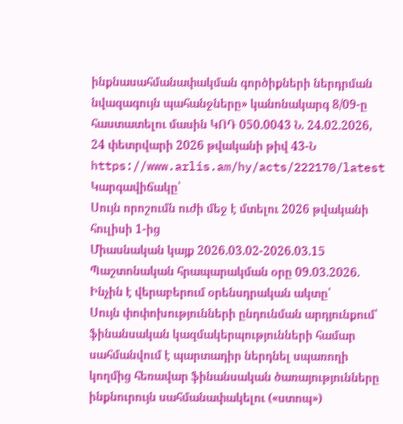ինքնասահմանափակման գործիքների ներդրման նվազագույն պահանջները» կանոնակարգ 8/09-ը հաստատելու մասին ԿՈԴ 050.0043 Ն. 24.02.2026, 24 փետրվարի 2026 թվականի թիվ 43-Ն
https://www.arlis.am/hy/acts/222170/latest
Կարգավիճակը՝
Սույն որոշումն ուժի մեջ է մտելու 2026 թվականի հուլիսի 1-ից
Միասնական կայք 2026.03.02-2026.03.15 Պաշտոնական հրապարակման օրը 09.03.2026.
Ինչին է վերաբերում օրենսդրական ակտը՝
Սույն փոփոխությունների ընդունման արդյունքում՝ ֆինանսական կազմակերպությունների համար սահմանվում է պարտադիր ներդնել սպառողի կողմից հեռավար ֆինանսական ծառայությունները ինքնուրույն սահմանափակելու («ստոպ»)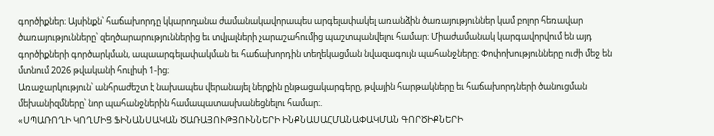գործիքներ։ Այսինքն՝ հաճախորդը կկարողանա ժամանակավորապես արգելափակել առանձին ծառայություններ կամ բոլոր հեռավար ծառայությունները՝ զեղծարարություններից եւ տվյալների չարաշահումից պաշտպանվելու համար։ Միաժամանակ կարգավորվում են այդ գործիքների գործարկման, ապաարգելափակման եւ հաճախորդին տեղեկացման նվազագույն պահանջները։ Փոփոխությունները ուժի մեջ են մտնում 2026 թվականի հուլիսի 1-ից։
Առաջարկություն՝ անհրաժեշտ է նախապես վերանայել ներքին ընթացակարգերը, թվային հարթակները եւ հաճախորդների ծանուցման մեխանիզմները՝ նոր պահանջներին համապատասխանեցնելու համար։.
«ՍՊԱՌՈՂԻ ԿՈՂՄԻՑ ՖԻՆԱՆՍԱԿԱՆ ԾԱՌԱՅՈՒԹՅՈՒՆՆԵՐԻ ԻՆՔՆԱՍԱՀՄԱՆԱՓԱԿՄԱՆ ԳՈՐԾԻՔՆԵՐԻ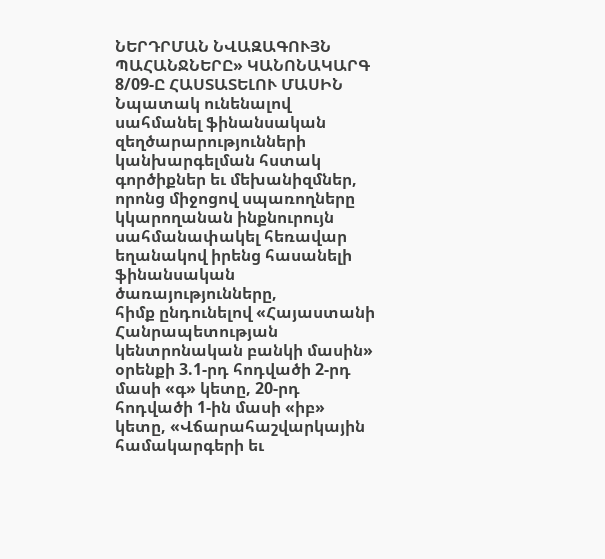ՆԵՐԴՐՄԱՆ ՆՎԱԶԱԳՈՒՅՆ ՊԱՀԱՆՋՆԵՐԸ» ԿԱՆՈՆԱԿԱՐԳ 8/09-Ը ՀԱՍՏԱՏԵԼՈՒ ՄԱՍԻՆ
Նպատակ ունենալով սահմանել ֆինանսական զեղծարարությունների կանխարգելման հստակ գործիքներ եւ մեխանիզմներ, որոնց միջոցով սպառողները կկարողանան ինքնուրույն սահմանափակել հեռավար եղանակով իրենց հասանելի ֆինանսական ծառայությունները,
հիմք ընդունելով «Հայաստանի Հանրապետության կենտրոնական բանկի մասին» օրենքի 3.1-րդ հոդվածի 2-րդ մասի «գ» կետը, 20-րդ հոդվածի 1-ին մասի «իբ» կետը, «Վճարահաշվարկային համակարգերի եւ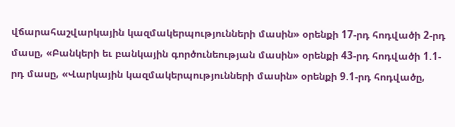վճարահաշվարկային կազմակերպությունների մասին» օրենքի 17-րդ հոդվածի 2-րդ մասը, «Բանկերի եւ բանկային գործունեության մասին» օրենքի 43-րդ հոդվածի 1.1-րդ մասը, «Վարկային կազմակերպությունների մասին» օրենքի 9.1-րդ հոդվածը,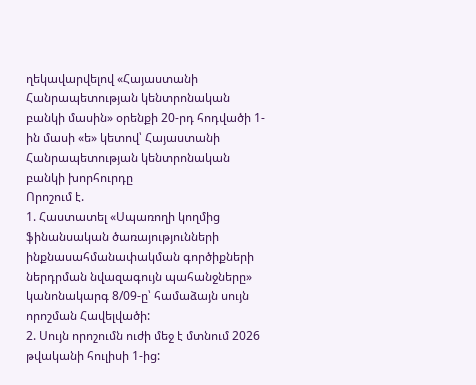ղեկավարվելով «Հայաստանի Հանրապետության կենտրոնական բանկի մասին» օրենքի 20-րդ հոդվածի 1-ին մասի «ե» կետով՝ Հայաստանի Հանրապետության կենտրոնական բանկի խորհուրդը
Որոշում է.
1. Հաստատել «Սպառողի կողմից ֆինանսական ծառայությունների ինքնասահմանափակման գործիքների ներդրման նվազագույն պահանջները» կանոնակարգ 8/09-ը՝ համաձայն սույն որոշման Հավելվածի:
2. Սույն որոշումն ուժի մեջ է մտնում 2026 թվականի հուլիսի 1-ից: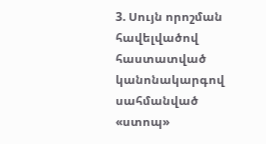3. Սույն որոշման հավելվածով հաստատված կանոնակարգով սահմանված «ստոպ»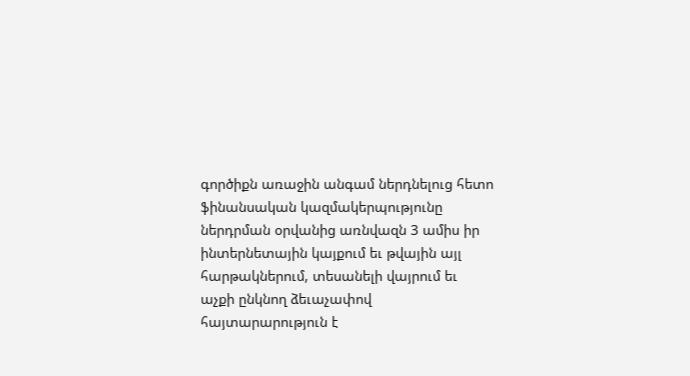գործիքն առաջին անգամ ներդնելուց հետո ֆինանսական կազմակերպությունը ներդրման օրվանից առնվազն 3 ամիս իր ինտերնետային կայքում եւ թվային այլ հարթակներում, տեսանելի վայրում եւ աչքի ընկնող ձեւաչափով հայտարարություն է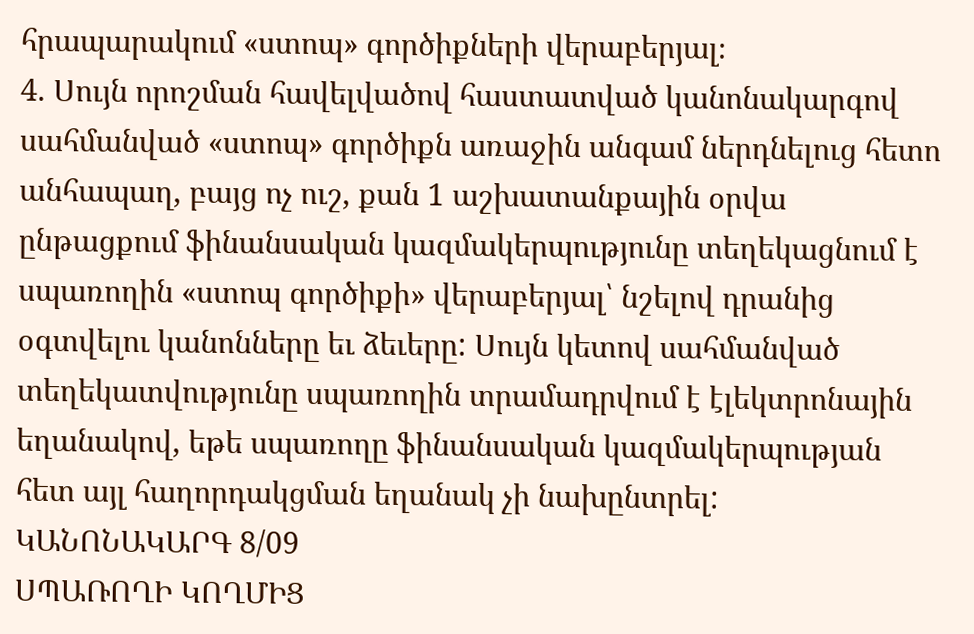հրապարակում «ստոպ» գործիքների վերաբերյալ։
4. Սույն որոշման հավելվածով հաստատված կանոնակարգով սահմանված «ստոպ» գործիքն առաջին անգամ ներդնելուց հետո անհապաղ, բայց ոչ ուշ, քան 1 աշխատանքային օրվա ընթացքում ֆինանսական կազմակերպությունը տեղեկացնում է սպառողին «ստոպ գործիքի» վերաբերյալ՝ նշելով դրանից օգտվելու կանոնները եւ ձեւերը: Սույն կետով սահմանված տեղեկատվությունը սպառողին տրամադրվում է էլեկտրոնային եղանակով, եթե սպառողը ֆինանսական կազմակերպության հետ այլ հաղորդակցման եղանակ չի նախընտրել:
ԿԱՆՈՆԱԿԱՐԳ 8/09
ՍՊԱՌՈՂԻ ԿՈՂՄԻՑ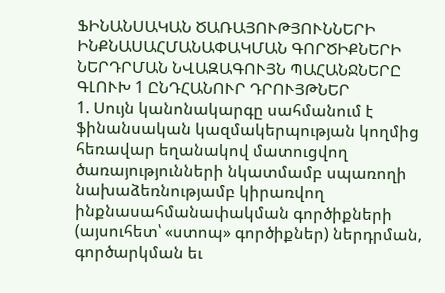ՖԻՆԱՆՍԱԿԱՆ ԾԱՌԱՅՈՒԹՅՈՒՆՆԵՐԻ ԻՆՔՆԱՍԱՀՄԱՆԱՓԱԿՄԱՆ ԳՈՐԾԻՔՆԵՐԻ ՆԵՐԴՐՄԱՆ ՆՎԱԶԱԳՈՒՅՆ ՊԱՀԱՆՋՆԵՐԸ
ԳԼՈՒԽ 1 ԸՆԴՀԱՆՈՒՐ ԴՐՈՒՅԹՆԵՐ
1. Սույն կանոնակարգը սահմանում է ֆինանսական կազմակերպության կողմից հեռավար եղանակով մատուցվող ծառայությունների նկատմամբ սպառողի նախաձեռնությամբ կիրառվող ինքնասահմանափակման գործիքների (այսուհետ՝ «ստոպ» գործիքներ) ներդրման, գործարկման եւ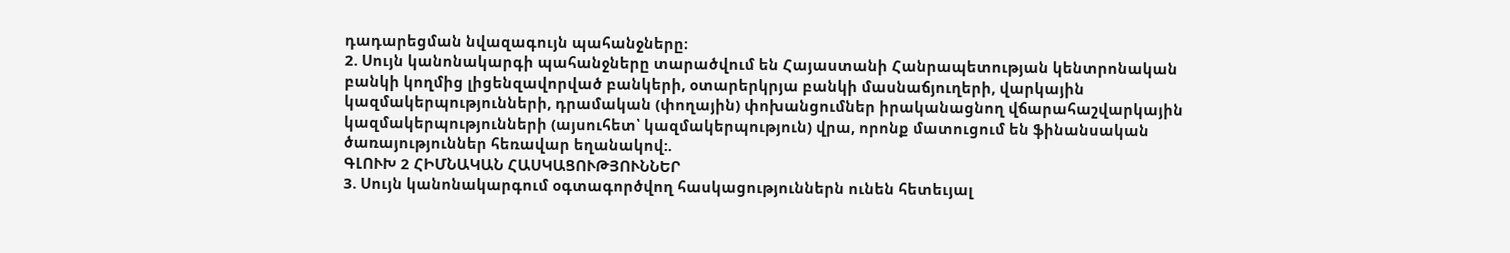դադարեցման նվազագույն պահանջները։
2. Սույն կանոնակարգի պահանջները տարածվում են Հայաստանի Հանրապետության կենտրոնական բանկի կողմից լիցենզավորված բանկերի, օտարերկրյա բանկի մասնաճյուղերի, վարկային կազմակերպությունների, դրամական (փողային) փոխանցումներ իրականացնող վճարահաշվարկային կազմակերպությունների (այսուհետ՝ կազմակերպություն) վրա, որոնք մատուցում են ֆինանսական ծառայություններ հեռավար եղանակով:.
ԳԼՈՒԽ 2 ՀԻՄՆԱԿԱՆ ՀԱՍԿԱՑՈՒԹՅՈՒՆՆԵՐ
3. Սույն կանոնակարգում օգտագործվող հասկացություններն ունեն հետեւյալ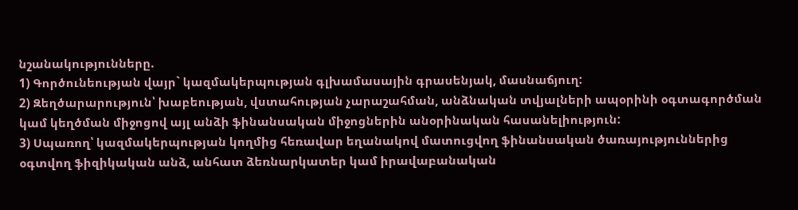նշանակությունները.
1) Գործունեության վայր` կազմակերպության գլխամասային գրասենյակ, մասնաճյուղ:
2) Զեղծարարություն՝ խաբեության, վստահության չարաշահման, անձնական տվյալների ապօրինի օգտագործման կամ կեղծման միջոցով այլ անձի ֆինանսական միջոցներին անօրինական հասանելիություն:
3) Սպառող՝ կազմակերպության կողմից հեռավար եղանակով մատուցվող ֆինանսական ծառայություններից օգտվող ֆիզիկական անձ, անհատ ձեռնարկատեր կամ իրավաբանական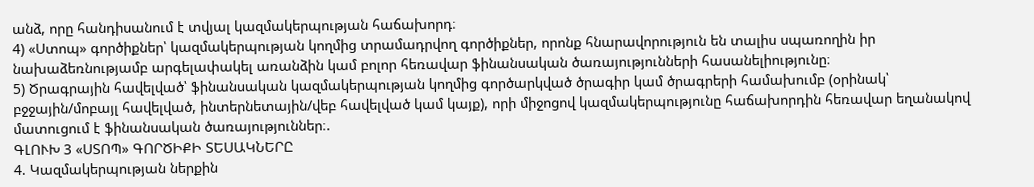անձ, որը հանդիսանում է տվյալ կազմակերպության հաճախորդ։
4) «Ստոպ» գործիքներ՝ կազմակերպության կողմից տրամադրվող գործիքներ, որոնք հնարավորություն են տալիս սպառողին իր նախաձեռնությամբ արգելափակել առանձին կամ բոլոր հեռավար ֆինանսական ծառայությունների հասանելիությունը։
5) Ծրագրային հավելված՝ ֆինանսական կազմակերպության կողմից գործարկված ծրագիր կամ ծրագրերի համախումբ (օրինակ՝ բջջային/մոբայլ հավելված, ինտերնետային/վեբ հավելված կամ կայք), որի միջոցով կազմակերպությունը հաճախորդին հեռավար եղանակով մատուցում է ֆինանսական ծառայություններ։.
ԳԼՈՒԽ 3 «ՍՏՈՊ» ԳՈՐԾԻՔԻ ՏԵՍԱԿՆԵՐԸ
4. Կազմակերպության ներքին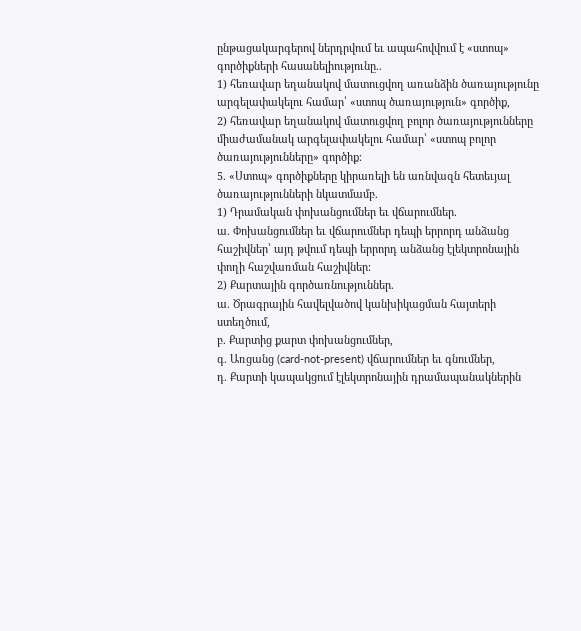ընթացակարգերով ներդրվում եւ ապահովվում է «ստոպ» գործիքների հասանելիությունը..
1) հեռավար եղանակով մատուցվող առանձին ծառայությունը արգելափակելու համար՝ «ստոպ ծառայություն» գործիք,
2) հեռավար եղանակով մատուցվող բոլոր ծառայությունները միաժամանակ արգելափակելու համար՝ «ստոպ բոլոր ծառայությունները» գործիք։
5. «Ստոպ» գործիքները կիրառելի են առնվազն հետեւյալ ծառայությունների նկատմամբ.
1) Դրամական փոխանցումներ եւ վճարումներ.
ա. Փոխանցումներ եւ վճարումներ դեպի երրորդ անձանց հաշիվներ՝ այդ թվում դեպի երրորդ անձանց էլեկտրոնային փողի հաշվառման հաշիվներ:
2) Քարտային գործառնություններ.
ա. Ծրագրային հավելվածով կանխիկացման հայտերի ստեղծում,
բ. Քարտից քարտ փոխանցումներ,
գ. Առցանց (card-not-present) վճարումներ եւ գնումներ,
դ. Քարտի կապակցում էլեկտրոնային դրամապանակներին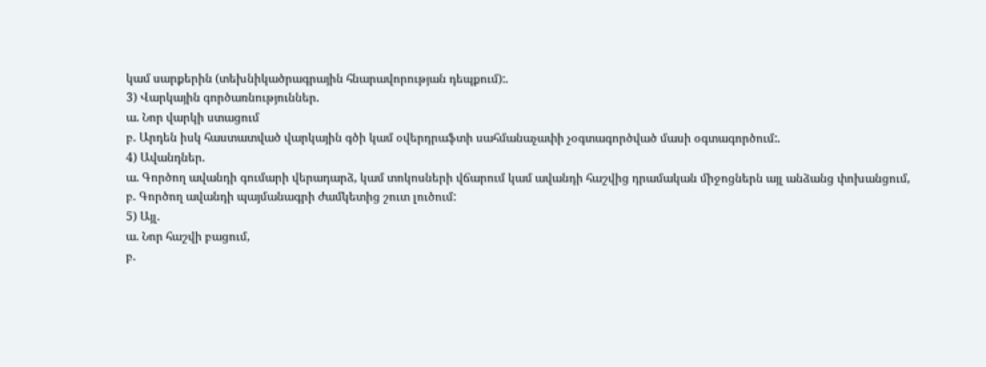կամ սարքերին (տեխնիկածրագրային հնարավորության դեպքում):.
3) Վարկային գործառնություններ.
ա. Նոր վարկի ստացում
բ. Արդեն իսկ հաստատված վարկային գծի կամ օվերդրաֆտի սահմանաչափի չօգտագործված մասի օգտագործում:.
4) Ավանդներ.
ա. Գործող ավանդի գումարի վերադարձ, կամ տոկոսների վճարում կամ ավանդի հաշվից դրամական միջոցներն այլ անձանց փոխանցում,
բ. Գործող ավանդի պայմանագրի ժամկետից շուտ լուծում:
5) Այլ.
ա. Նոր հաշվի բացում,
բ.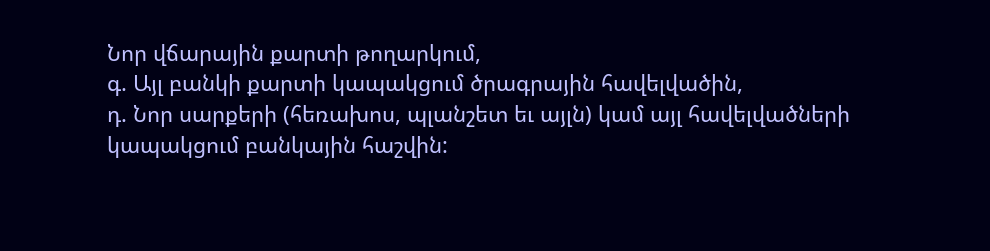Նոր վճարային քարտի թողարկում,
գ. Այլ բանկի քարտի կապակցում ծրագրային հավելվածին,
դ. Նոր սարքերի (հեռախոս, պլանշետ եւ այլն) կամ այլ հավելվածների կապակցում բանկային հաշվին: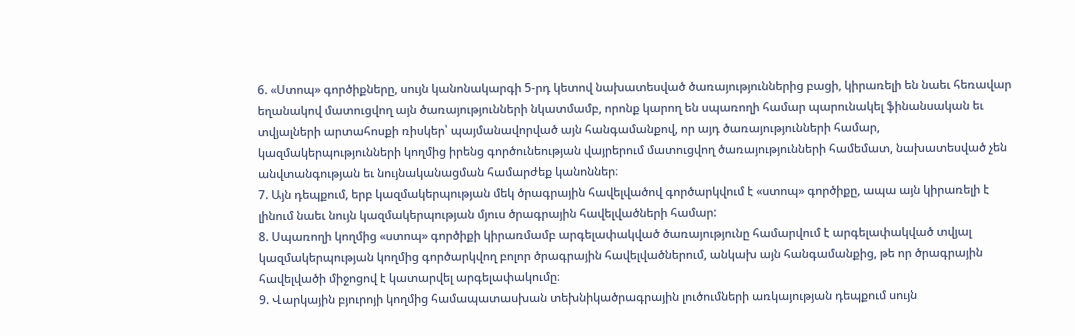6. «Ստոպ» գործիքները, սույն կանոնակարգի 5-րդ կետով նախատեսված ծառայություններից բացի, կիրառելի են նաեւ հեռավար եղանակով մատուցվող այն ծառայությունների նկատմամբ, որոնք կարող են սպառողի համար պարունակել ֆինանսական եւ տվյալների արտահոսքի ռիսկեր՝ պայմանավորված այն հանգամանքով, որ այդ ծառայությունների համար, կազմակերպությունների կողմից իրենց գործունեության վայրերում մատուցվող ծառայությունների համեմատ, նախատեսված չեն անվտանգության եւ նույնականացման համարժեք կանոններ։
7. Այն դեպքում, երբ կազմակերպության մեկ ծրագրային հավելվածով գործարկվում է «ստոպ» գործիքը, ապա այն կիրառելի է լինում նաեւ նույն կազմակերպության մյուս ծրագրային հավելվածների համար:
8. Սպառողի կողմից «ստոպ» գործիքի կիրառմամբ արգելափակված ծառայությունը համարվում է արգելափակված տվյալ կազմակերպության կողմից գործարկվող բոլոր ծրագրային հավելվածներում, անկախ այն հանգամանքից, թե որ ծրագրային հավելվածի միջոցով է կատարվել արգելափակումը։
9. Վարկային բյուրոյի կողմից համապատասխան տեխնիկածրագրային լուծումների առկայության դեպքում սույն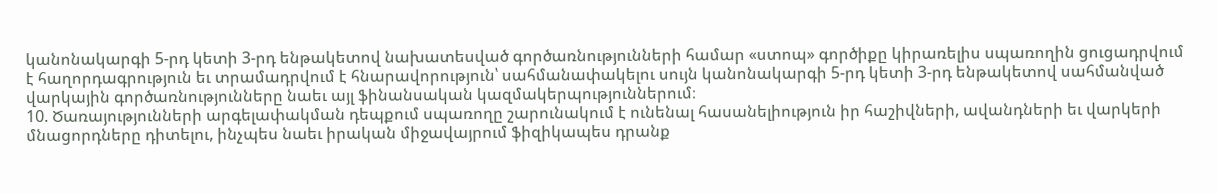կանոնակարգի 5-րդ կետի 3-րդ ենթակետով նախատեսված գործառնությունների համար «ստոպ» գործիքը կիրառելիս սպառողին ցուցադրվում է հաղորդագրություն եւ տրամադրվում է հնարավորություն՝ սահմանափակելու սույն կանոնակարգի 5-րդ կետի 3-րդ ենթակետով սահմանված վարկային գործառնությունները նաեւ այլ ֆինանսական կազմակերպություններում։
10. Ծառայությունների արգելափակման դեպքում սպառողը շարունակում է ունենալ հասանելիություն իր հաշիվների, ավանդների եւ վարկերի մնացորդները դիտելու, ինչպես նաեւ իրական միջավայրում ֆիզիկապես դրանք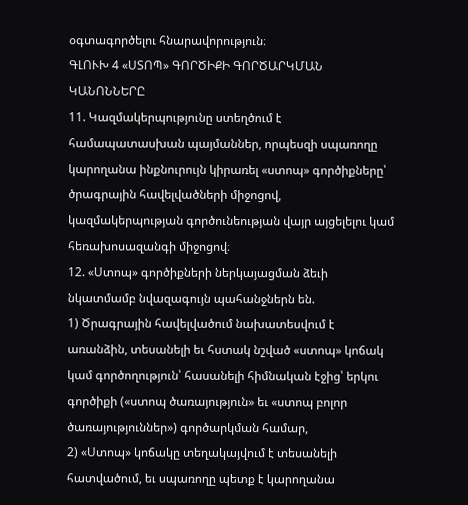օգտագործելու հնարավորություն։
ԳԼՈՒԽ 4 «ՍՏՈՊ» ԳՈՐԾԻՔԻ ԳՈՐԾԱՐԿՄԱՆ ԿԱՆՈՆՆԵՐԸ
11. Կազմակերպությունը ստեղծում է համապատասխան պայմաններ, որպեսզի սպառողը կարողանա ինքնուրույն կիրառել «ստոպ» գործիքները՝ ծրագրային հավելվածների միջոցով, կազմակերպության գործունեության վայր այցելելու կամ հեռախոսազանգի միջոցով։
12. «Ստոպ» գործիքների ներկայացման ձեւի նկատմամբ նվազագույն պահանջներն են.
1) Ծրագրային հավելվածում նախատեսվում է առանձին, տեսանելի եւ հստակ նշված «ստոպ» կոճակ կամ գործողություն՝ հասանելի հիմնական էջից՝ երկու գործիքի («ստոպ ծառայություն» եւ «ստոպ բոլոր ծառայություններ») գործարկման համար,
2) «Ստոպ» կոճակը տեղակայվում է տեսանելի հատվածում, եւ սպառողը պետք է կարողանա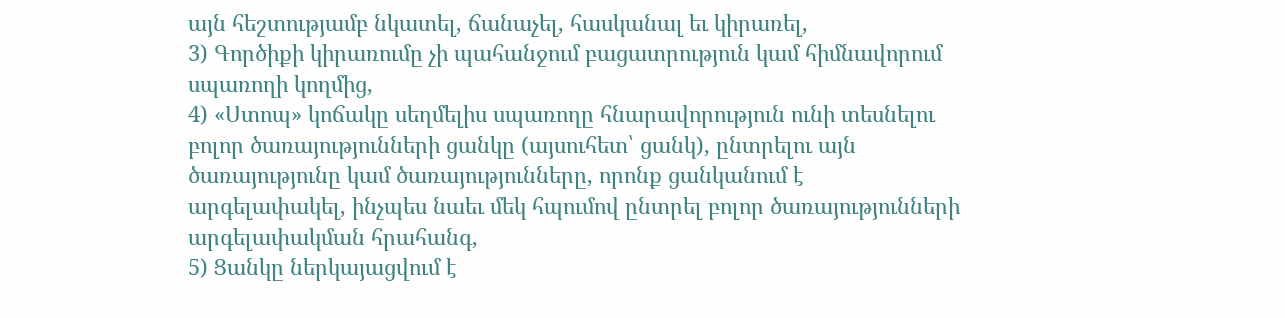այն հեշտությամբ նկատել, ճանաչել, հասկանալ եւ կիրառել,
3) Գործիքի կիրառումը չի պահանջում բացատրություն կամ հիմնավորում սպառողի կողմից,
4) «Ստոպ» կոճակը սեղմելիս սպառողը հնարավորություն ունի տեսնելու բոլոր ծառայությունների ցանկը (այսուհետ՝ ցանկ), ընտրելու այն ծառայությունը կամ ծառայությունները, որոնք ցանկանում է արգելափակել, ինչպես նաեւ մեկ հպումով ընտրել բոլոր ծառայությունների արգելափակման հրահանգ,
5) Ցանկը ներկայացվում է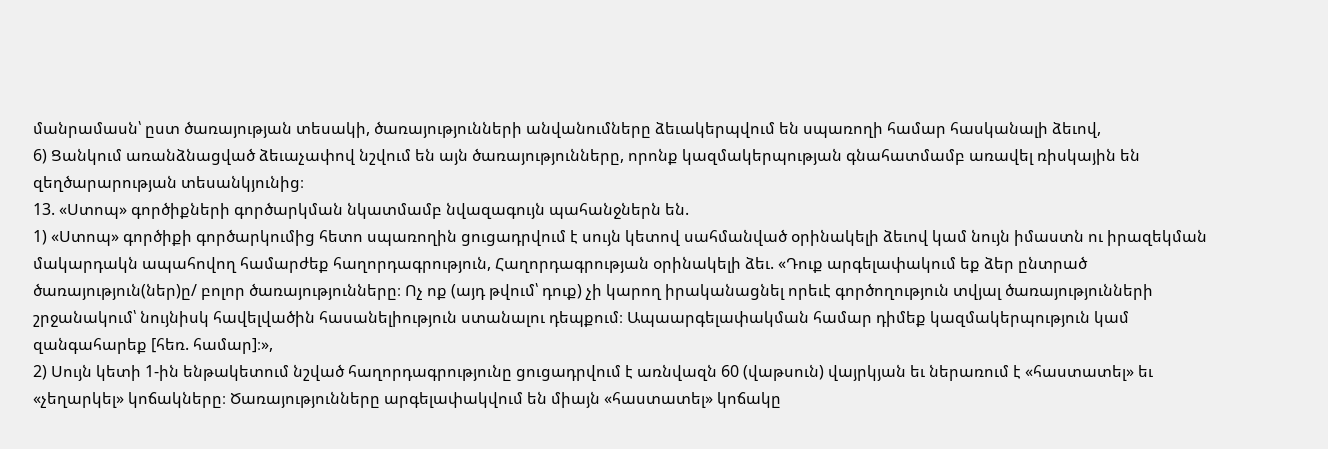մանրամասն՝ ըստ ծառայության տեսակի, ծառայությունների անվանումները ձեւակերպվում են սպառողի համար հասկանալի ձեւով,
6) Ցանկում առանձնացված ձեւաչափով նշվում են այն ծառայությունները, որոնք կազմակերպության գնահատմամբ առավել ռիսկային են զեղծարարության տեսանկյունից։
13. «Ստոպ» գործիքների գործարկման նկատմամբ նվազագույն պահանջներն են.
1) «Ստոպ» գործիքի գործարկումից հետո սպառողին ցուցադրվում է սույն կետով սահմանված օրինակելի ձեւով կամ նույն իմաստն ու իրազեկման մակարդակն ապահովող համարժեք հաղորդագրություն, Հաղորդագրության օրինակելի ձեւ. «Դուք արգելափակում եք ձեր ընտրած ծառայություն(ներ)ը/ բոլոր ծառայությունները։ Ոչ ոք (այդ թվում՝ դուք) չի կարող իրականացնել որեւէ գործողություն տվյալ ծառայությունների շրջանակում՝ նույնիսկ հավելվածին հասանելիություն ստանալու դեպքում։ Ապաարգելափակման համար դիմեք կազմակերպություն կամ զանգահարեք [հեռ. համար]։»,
2) Սույն կետի 1-ին ենթակետում նշված հաղորդագրությունը ցուցադրվում է առնվազն 60 (վաթսուն) վայրկյան եւ ներառում է «հաստատել» եւ «չեղարկել» կոճակները։ Ծառայությունները արգելափակվում են միայն «հաստատել» կոճակը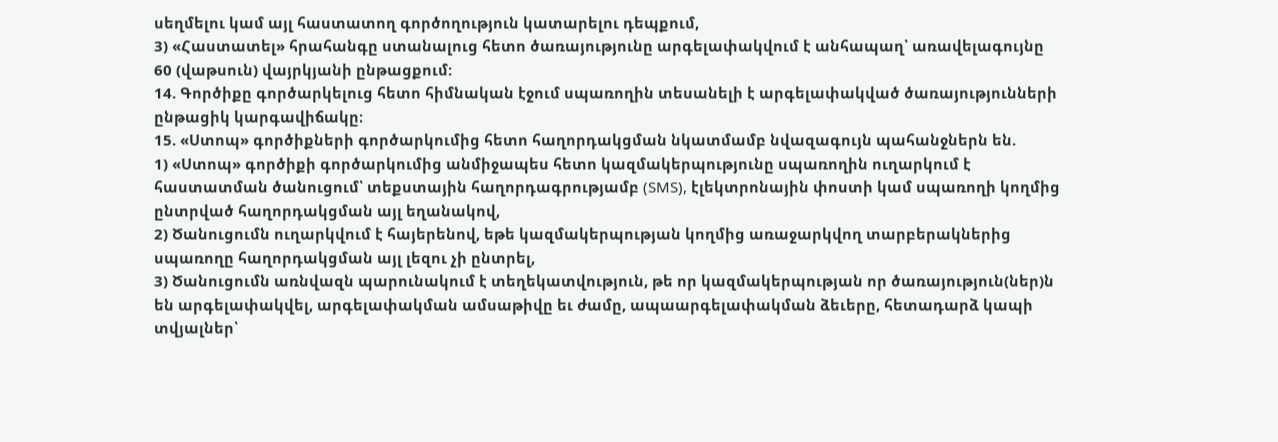սեղմելու կամ այլ հաստատող գործողություն կատարելու դեպքում,
3) «Հաստատել» հրահանգը ստանալուց հետո ծառայությունը արգելափակվում է անհապաղ՝ առավելագույնը 60 (վաթսուն) վայրկյանի ընթացքում:
14. Գործիքը գործարկելուց հետո հիմնական էջում սպառողին տեսանելի է արգելափակված ծառայությունների ընթացիկ կարգավիճակը։
15. «Ստոպ» գործիքների գործարկումից հետո հաղորդակցման նկատմամբ նվազագույն պահանջներն են.
1) «Ստոպ» գործիքի գործարկումից անմիջապես հետո կազմակերպությունը սպառողին ուղարկում է հաստատման ծանուցում՝ տեքստային հաղորդագրությամբ (SMS), էլեկտրոնային փոստի կամ սպառողի կողմից ընտրված հաղորդակցման այլ եղանակով,
2) Ծանուցումն ուղարկվում է հայերենով, եթե կազմակերպության կողմից առաջարկվող տարբերակներից սպառողը հաղորդակցման այլ լեզու չի ընտրել,
3) Ծանուցումն առնվազն պարունակում է տեղեկատվություն, թե որ կազմակերպության որ ծառայություն(ներ)ն են արգելափակվել, արգելափակման ամսաթիվը եւ ժամը, ապաարգելափակման ձեւերը, հետադարձ կապի տվյալներ՝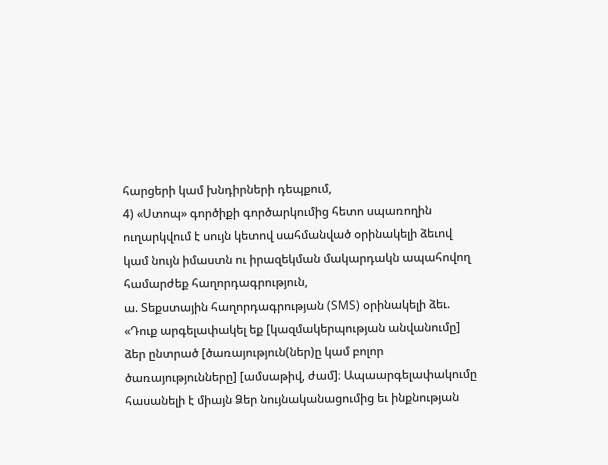հարցերի կամ խնդիրների դեպքում,
4) «Ստոպ» գործիքի գործարկումից հետո սպառողին ուղարկվում է սույն կետով սահմանված օրինակելի ձեւով կամ նույն իմաստն ու իրազեկման մակարդակն ապահովող համարժեք հաղորդագրություն,
ա. Տեքստային հաղորդագրության (SMS) օրինակելի ձեւ.
«Դուք արգելափակել եք [կազմակերպության անվանումը] ձեր ընտրած [ծառայություն(ներ)ը կամ բոլոր ծառայությունները] [ամսաթիվ, ժամ]։ Ապաարգելափակումը հասանելի է միայն Ձեր նույնականացումից եւ ինքնության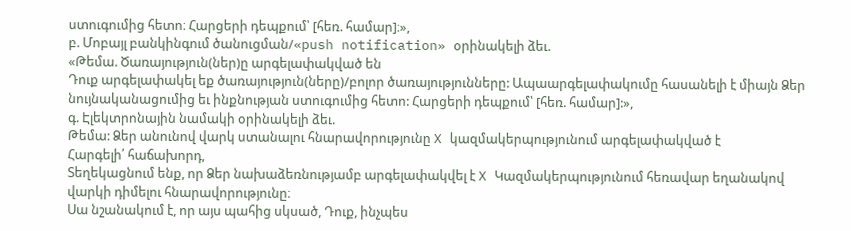ստուգումից հետո։ Հարցերի դեպքում՝ [հեռ. համար]։»,
բ. Մոբայլ բանկինգում ծանուցման/«push notification» օրինակելի ձեւ.
«Թեմա. Ծառայություն(ներ)ը արգելափակված են
Դուք արգելափակել եք ծառայություն(ները)/բոլոր ծառայությունները: Ապաարգելափակումը հասանելի է միայն Ձեր նույնականացումից եւ ինքնության ստուգումից հետո: Հարցերի դեպքում՝ [հեռ. համար]:»,
գ. Էլեկտրոնային նամակի օրինակելի ձեւ.
Թեմա: Ձեր անունով վարկ ստանալու հնարավորությունը X կազմակերպությունում արգելափակված է
Հարգելի՛ հաճախորդ,
Տեղեկացնում ենք, որ Ձեր նախաձեռնությամբ արգելափակվել է X Կազմակերպությունում հեռավար եղանակով վարկի դիմելու հնարավորությունը։
Սա նշանակում է, որ այս պահից սկսած, Դուք, ինչպես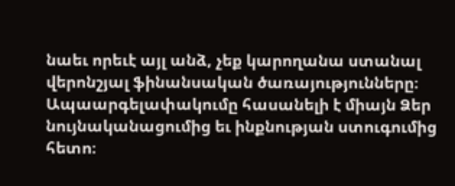նաեւ որեւէ այլ անձ, չեք կարողանա ստանալ վերոնշյալ ֆինանսական ծառայությունները։
Ապաարգելափակումը հասանելի է միայն Ձեր նույնականացումից եւ ինքնության ստուգումից հետո։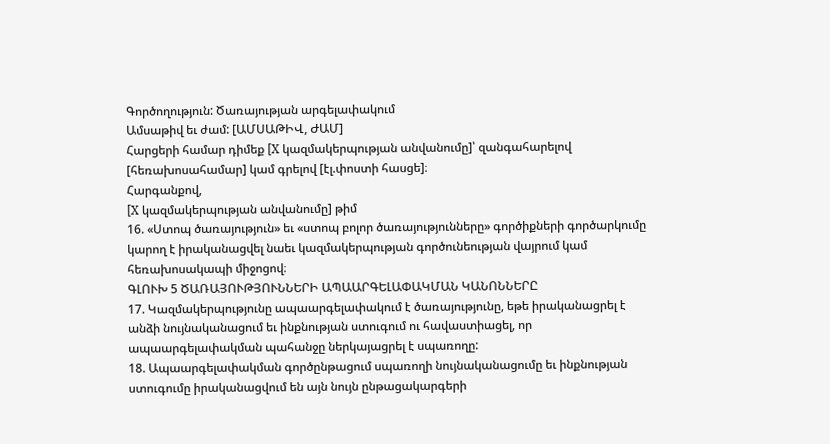Գործողություն: Ծառայության արգելափակում
Ամսաթիվ եւ ժամ: [ԱՄՍԱԹԻՎ, ԺԱՄ]
Հարցերի համար դիմեք [X կազմակերպության անվանումը]՝ զանգահարելով [հեռախոսահամար] կամ գրելով [էլ.փոստի հասցե]։
Հարգանքով,
[X կազմակերպության անվանումը] թիմ
16. «Ստոպ ծառայություն» եւ «ստոպ բոլոր ծառայությունները» գործիքների գործարկումը կարող է իրականացվել նաեւ կազմակերպության գործունեության վայրում կամ հեռախոսակապի միջոցով։
ԳԼՈՒԽ 5 ԾԱՌԱՅՈՒԹՅՈՒՆՆԵՐԻ ԱՊԱԱՐԳԵԼԱՓԱԿՄԱՆ ԿԱՆՈՆՆԵՐԸ
17. Կազմակերպությունը ապաարգելափակում է ծառայությունը, եթե իրականացրել է անձի նույնականացում եւ ինքնության ստուգում ու հավաստիացել, որ ապաարգելափակման պահանջը ներկայացրել է սպառողը:
18. Ապաարգելափակման գործընթացում սպառողի նույնականացումը եւ ինքնության ստուգումը իրականացվում են այն նույն ընթացակարգերի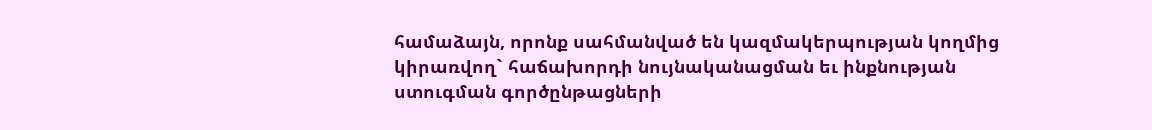համաձայն, որոնք սահմանված են կազմակերպության կողմից կիրառվող` հաճախորդի նույնականացման եւ ինքնության ստուգման գործընթացների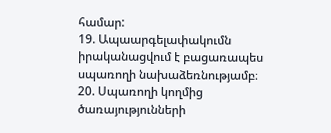համար:
19. Ապաարգելափակումն իրականացվում է բացառապես սպառողի նախաձեռնությամբ։
20. Սպառողի կողմից ծառայությունների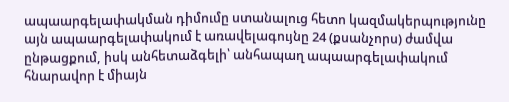ապաարգելափակման դիմումը ստանալուց հետո կազմակերպությունը այն ապաարգելափակում է առավելագույնը 24 (քսանչորս) ժամվա ընթացքում, իսկ անհետաձգելի՝ անհապաղ ապաարգելափակում հնարավոր է միայն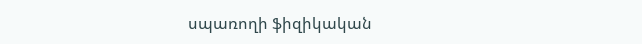սպառողի ֆիզիկական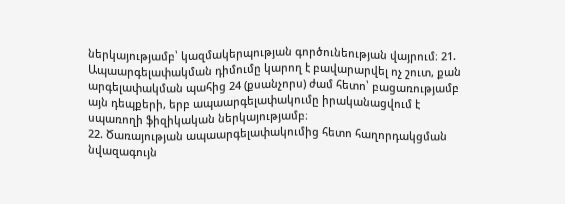ներկայությամբ՝ կազմակերպության գործունեության վայրում։ 21. Ապաարգելափակման դիմումը կարող է բավարարվել ոչ շուտ, քան արգելափակման պահից 24 (քսանչորս) ժամ հետո՝ բացառությամբ այն դեպքերի, երբ ապաարգելափակումը իրականացվում է սպառողի ֆիզիկական ներկայությամբ։
22. Ծառայության ապաարգելափակումից հետո հաղորդակցման նվազագույն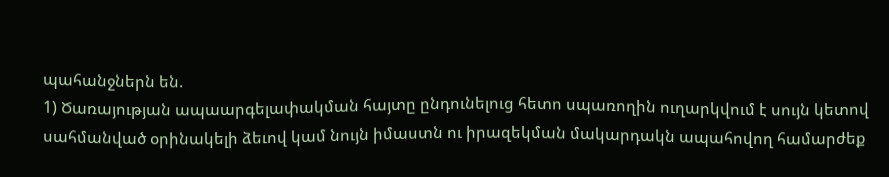պահանջներն են.
1) Ծառայության ապաարգելափակման հայտը ընդունելուց հետո սպառողին ուղարկվում է սույն կետով սահմանված օրինակելի ձեւով կամ նույն իմաստն ու իրազեկման մակարդակն ապահովող համարժեք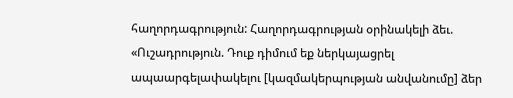հաղորդագրություն: Հաղորդագրության օրինակելի ձեւ. «Ուշադրություն. Դուք դիմում եք ներկայացրել ապաարգելափակելու [կազմակերպության անվանումը] ձեր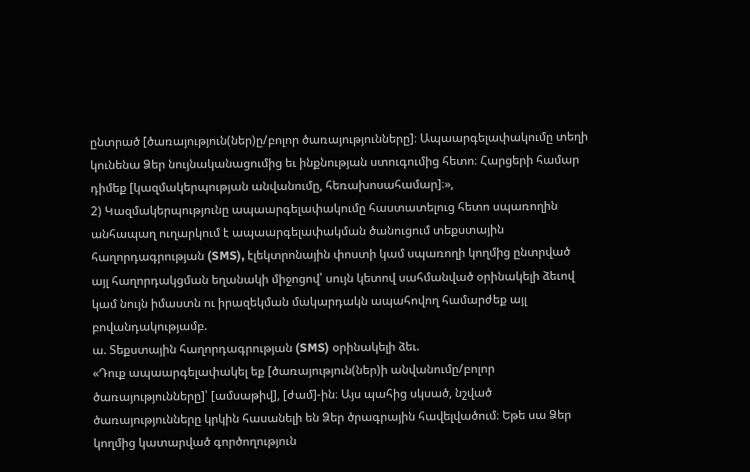ընտրած [ծառայություն(ներ)ը/բոլոր ծառայությունները]։ Ապաարգելափակումը տեղի կունենա Ձեր նույնականացումից եւ ինքնության ստուգումից հետո։ Հարցերի համար դիմեք [կազմակերպության անվանումը, հեռախոսահամար]։»,
2) Կազմակերպությունը ապաարգելափակումը հաստատելուց հետո սպառողին անհապաղ ուղարկում է ապաարգելափակման ծանուցում տեքստային հաղորդագրության (SMS), էլեկտրոնային փոստի կամ սպառողի կողմից ընտրված այլ հաղորդակցման եղանակի միջոցով՝ սույն կետով սահմանված օրինակելի ձեւով կամ նույն իմաստն ու իրազեկման մակարդակն ապահովող համարժեք այլ բովանդակությամբ.
ա. Տեքստային հաղորդագրության (SMS) օրինակելի ձեւ.
«Դուք ապաարգելափակել եք [ծառայություն(ներ)ի անվանումը/բոլոր ծառայությունները]՝ [ամսաթիվ], [ժամ]-ին։ Այս պահից սկսած, նշված ծառայությունները կրկին հասանելի են Ձեր ծրագրային հավելվածում։ Եթե սա Ձեր կողմից կատարված գործողություն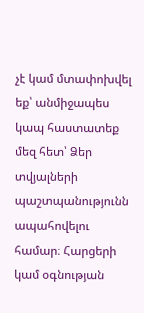չէ կամ մտափոխվել եք՝ անմիջապես կապ հաստատեք մեզ հետ՝ Ձեր տվյալների պաշտպանությունն ապահովելու համար։ Հարցերի կամ օգնության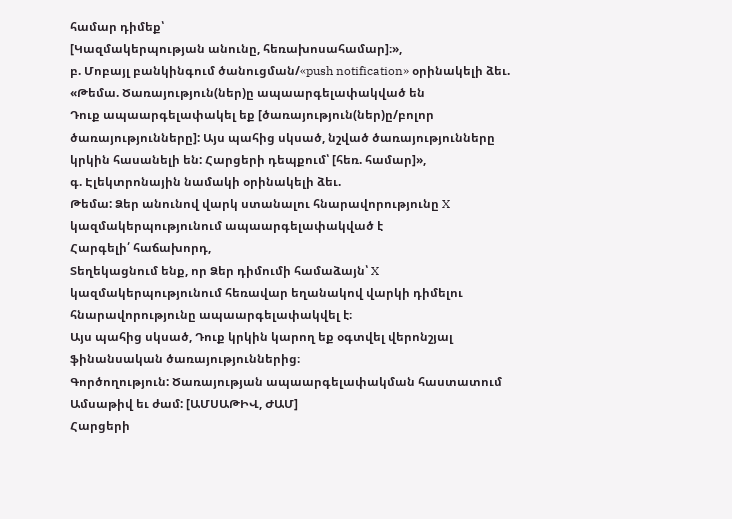համար դիմեք՝
[Կազմակերպության անունը, հեռախոսահամար]։»,
բ. Մոբայլ բանկինգում ծանուցման/«push notification» օրինակելի ձեւ.
«Թեմա. Ծառայություն(ներ)ը ապաարգելափակված են
Դուք ապաարգելափակել եք [ծառայություն(ներ)ը/բոլոր ծառայությունները]: Այս պահից սկսած, նշված ծառայությունները կրկին հասանելի են: Հարցերի դեպքում՝ [հեռ. համար]»,
գ. Էլեկտրոնային նամակի օրինակելի ձեւ.
Թեմա: Ձեր անունով վարկ ստանալու հնարավորությունը X կազմակերպությունում ապաարգելափակված է
Հարգելի՛ հաճախորդ,
Տեղեկացնում ենք, որ Ձեր դիմումի համաձայն՝ X կազմակերպությունում հեռավար եղանակով վարկի դիմելու հնարավորությունը ապաարգելափակվել է։
Այս պահից սկսած, Դուք կրկին կարող եք օգտվել վերոնշյալ ֆինանսական ծառայություններից։
Գործողություն: Ծառայության ապաարգելափակման հաստատում
Ամսաթիվ եւ ժամ: [ԱՄՍԱԹԻՎ, ԺԱՄ]
Հարցերի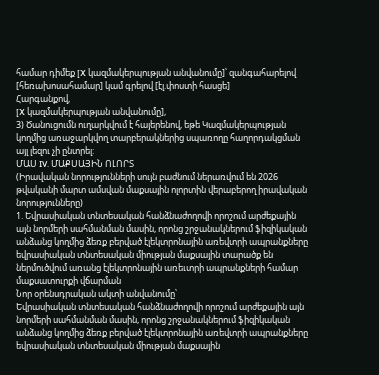համար դիմեք [X կազմակերպության անվանումը]՝ զանգահարելով [հեռախոսահամար] կամ գրելով [էլ.փոստի հասցե]
Հարգանքով,
[X կազմակերպության անվանումը],
3) Ծանուցումն ուղարկվում է հայերենով, եթե Կազմակերպության կողմից առաջարկվող տարբերակներից սպառողը հաղորդակցման այլ լեզու չի ընտրել:
ՄԱՍ IV. ՄԱՔՍԱՅԻՆ ՈԼՈՐՏ
(Իրավական նորությունների սույն բաժնում ներառվում են 2026 թվականի մարտ ամսվան մաքսային ոլորտին վերաբերող իրավական նորությունները)
1. Եվրասիական տնտեսական հանձնաժողովի որոշում արժեքային այն նորմերի սահմանման մասին, որոնց շրջանակներում ֆիզիկական անձանց կողմից ձեռք բերված էլեկտրոնային առեվտրի ապրանքները եվրասիական տնտեսական միության մաքսային տարածք են ներմուծվում առանց էլեկտրոնային առեւտրի ապրանքների համար մաքսատուրքի վճարման
Նոր օրենսդրական ակտի անվանումը՝
Եվրասիական տնտեսական հանձնաժողովի որոշում արժեքային այն նորմերի սահմանման մասին, որոնց շրջանակներում ֆիզիկական անձանց կողմից ձեռք բերված էլեկտրոնային առեվտրի ապրանքները եվրասիական տնտեսական միության մաքսային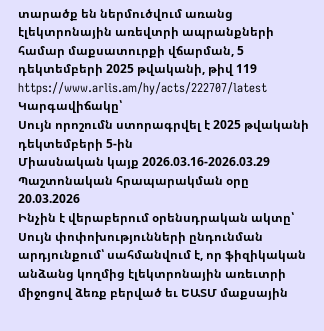տարածք են ներմուծվում առանց էլեկտրոնային առեվտրի ապրանքների համար մաքսատուրքի վճարման, 5 դեկտեմբերի 2025 թվականի, թիվ 119
https://www.arlis.am/hy/acts/222707/latest
Կարգավիճակը՝
Սույն որոշումն ստորագրվել է 2025 թվականի դեկտեմբերի 5-ին
Միասնական կայք 2026.03.16-2026.03.29 Պաշտոնական հրապարակման օրը 20.03.2026
Ինչին է վերաբերում օրենսդրական ակտը՝
Սույն փոփոխությունների ընդունման արդյունքում՝ սահմանվում է, որ ֆիզիկական անձանց կողմից էլեկտրոնային առեւտրի միջոցով ձեռք բերված եւ ԵԱՏՄ մաքսային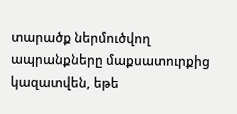տարածք ներմուծվող ապրանքները մաքսատուրքից կազատվեն, եթե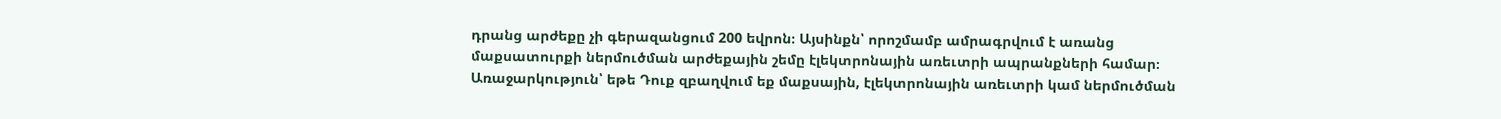դրանց արժեքը չի գերազանցում 200 եվրոն։ Այսինքն՝ որոշմամբ ամրագրվում է առանց մաքսատուրքի ներմուծման արժեքային շեմը էլեկտրոնային առեւտրի ապրանքների համար։
Առաջարկություն՝ եթե Դուք զբաղվում եք մաքսային, էլեկտրոնային առեւտրի կամ ներմուծման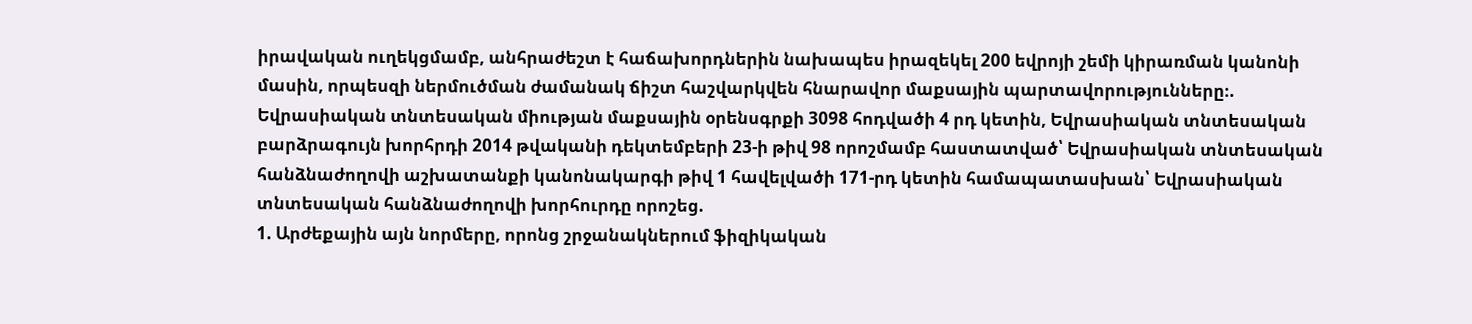իրավական ուղեկցմամբ, անհրաժեշտ է հաճախորդներին նախապես իրազեկել 200 եվրոյի շեմի կիրառման կանոնի մասին, որպեսզի ներմուծման ժամանակ ճիշտ հաշվարկվեն հնարավոր մաքսային պարտավորությունները։.
Եվրասիական տնտեսական միության մաքսային օրենսգրքի 3098 հոդվածի 4 րդ կետին, Եվրասիական տնտեսական բարձրագույն խորհրդի 2014 թվականի դեկտեմբերի 23-ի թիվ 98 որոշմամբ հաստատված՝ Եվրասիական տնտեսական հանձնաժողովի աշխատանքի կանոնակարգի թիվ 1 հավելվածի 171-րդ կետին համապատասխան՝ Եվրասիական տնտեսական հանձնաժողովի խորհուրդը որոշեց.
1. Արժեքային այն նորմերը, որոնց շրջանակներում ֆիզիկական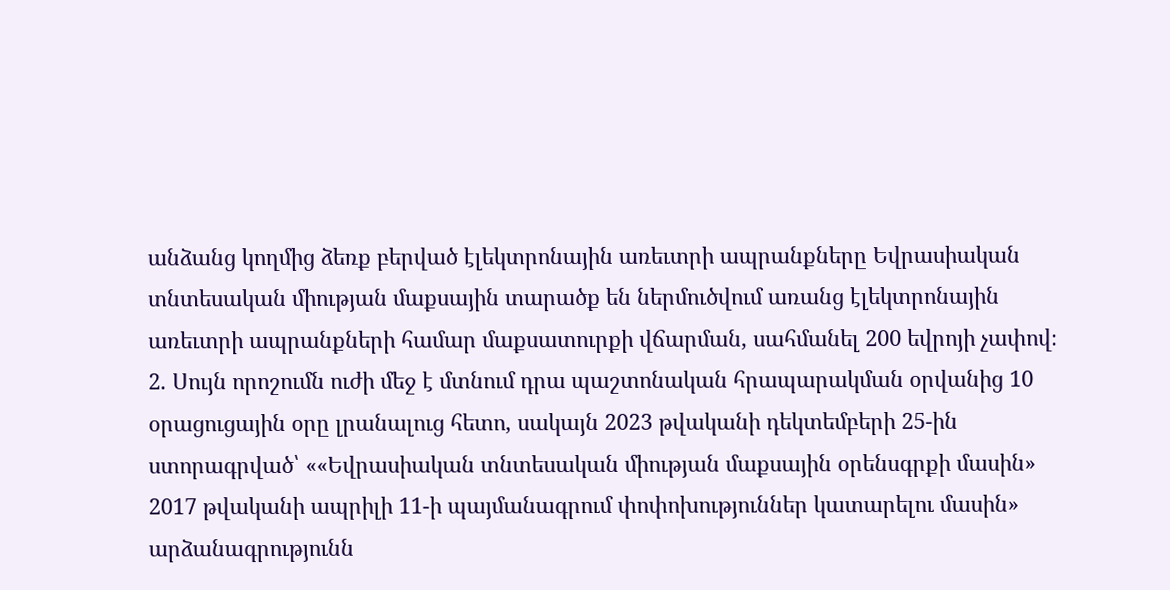անձանց կողմից ձեռք բերված էլեկտրոնային առեւտրի ապրանքները Եվրասիական տնտեսական միության մաքսային տարածք են ներմուծվում առանց էլեկտրոնային առեւտրի ապրանքների համար մաքսատուրքի վճարման, սահմանել 200 եվրոյի չափով։
2. Սույն որոշումն ուժի մեջ է մտնում դրա պաշտոնական հրապարակման օրվանից 10 օրացուցային օրը լրանալուց հետո, սակայն 2023 թվականի դեկտեմբերի 25-ին ստորագրված՝ ««Եվրասիական տնտեսական միության մաքսային օրենսգրքի մասին» 2017 թվականի ապրիլի 11-ի պայմանագրում փոփոխություններ կատարելու մասին» արձանագրությունն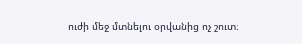ուժի մեջ մտնելու օրվանից ոչ շուտ։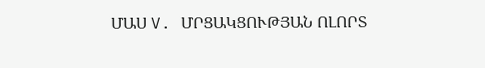ՄԱՍ V. ՄՐՑԱԿՑՈՒԹՅԱՆ ՈԼՈՐՏ